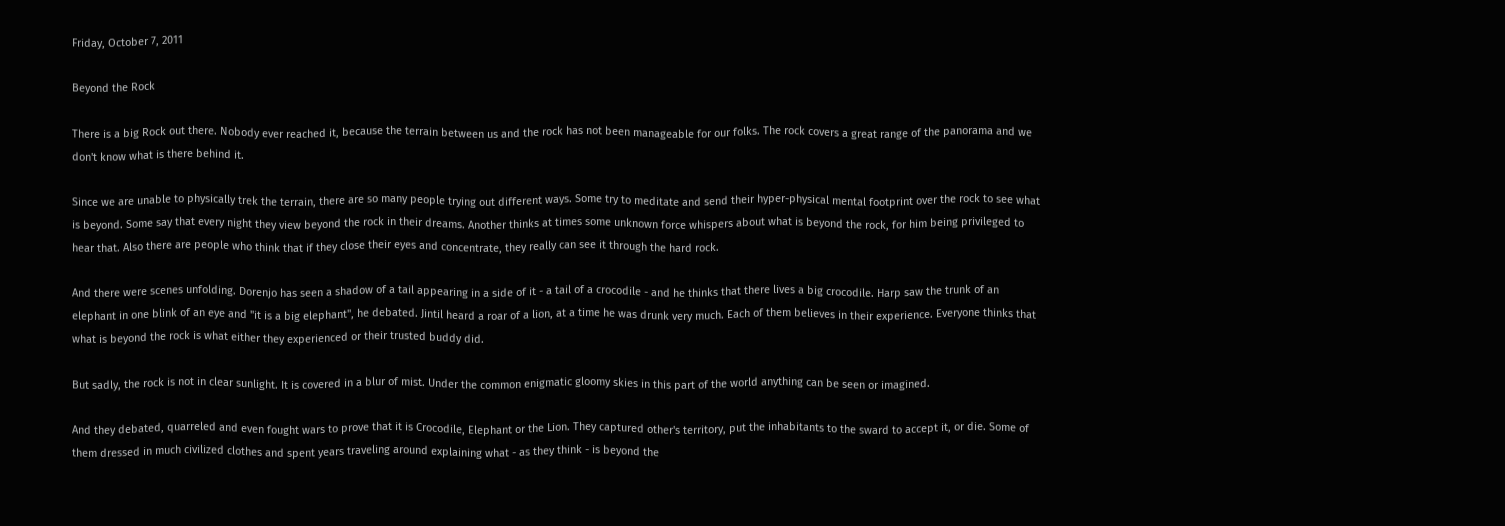Friday, October 7, 2011

Beyond the Rock

There is a big Rock out there. Nobody ever reached it, because the terrain between us and the rock has not been manageable for our folks. The rock covers a great range of the panorama and we don't know what is there behind it.

Since we are unable to physically trek the terrain, there are so many people trying out different ways. Some try to meditate and send their hyper-physical mental footprint over the rock to see what is beyond. Some say that every night they view beyond the rock in their dreams. Another thinks at times some unknown force whispers about what is beyond the rock, for him being privileged to hear that. Also there are people who think that if they close their eyes and concentrate, they really can see it through the hard rock.

And there were scenes unfolding. Dorenjo has seen a shadow of a tail appearing in a side of it - a tail of a crocodile - and he thinks that there lives a big crocodile. Harp saw the trunk of an elephant in one blink of an eye and "it is a big elephant", he debated. Jintil heard a roar of a lion, at a time he was drunk very much. Each of them believes in their experience. Everyone thinks that what is beyond the rock is what either they experienced or their trusted buddy did.

But sadly, the rock is not in clear sunlight. It is covered in a blur of mist. Under the common enigmatic gloomy skies in this part of the world anything can be seen or imagined.

And they debated, quarreled and even fought wars to prove that it is Crocodile, Elephant or the Lion. They captured other's territory, put the inhabitants to the sward to accept it, or die. Some of them dressed in much civilized clothes and spent years traveling around explaining what - as they think - is beyond the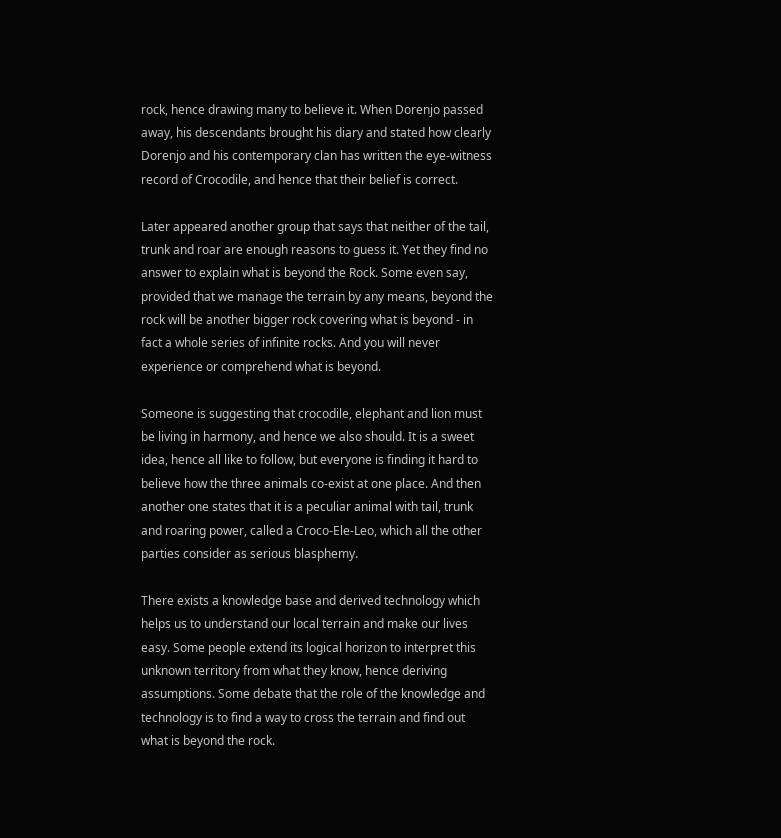rock, hence drawing many to believe it. When Dorenjo passed away, his descendants brought his diary and stated how clearly Dorenjo and his contemporary clan has written the eye-witness record of Crocodile, and hence that their belief is correct.

Later appeared another group that says that neither of the tail, trunk and roar are enough reasons to guess it. Yet they find no answer to explain what is beyond the Rock. Some even say, provided that we manage the terrain by any means, beyond the rock will be another bigger rock covering what is beyond - in fact a whole series of infinite rocks. And you will never experience or comprehend what is beyond.

Someone is suggesting that crocodile, elephant and lion must be living in harmony, and hence we also should. It is a sweet idea, hence all like to follow, but everyone is finding it hard to believe how the three animals co-exist at one place. And then another one states that it is a peculiar animal with tail, trunk and roaring power, called a Croco-Ele-Leo, which all the other parties consider as serious blasphemy.

There exists a knowledge base and derived technology which helps us to understand our local terrain and make our lives easy. Some people extend its logical horizon to interpret this unknown territory from what they know, hence deriving assumptions. Some debate that the role of the knowledge and technology is to find a way to cross the terrain and find out what is beyond the rock.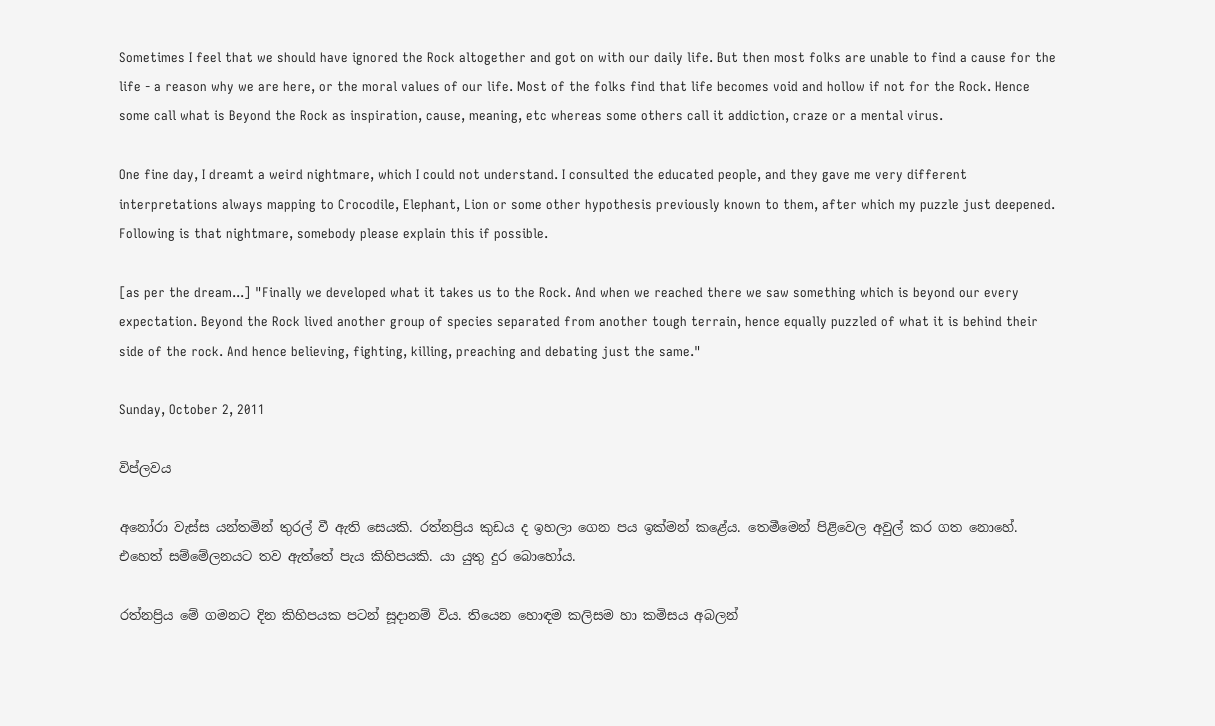Sometimes I feel that we should have ignored the Rock altogether and got on with our daily life. But then most folks are unable to find a cause for the life - a reason why we are here, or the moral values of our life. Most of the folks find that life becomes void and hollow if not for the Rock. Hence some call what is Beyond the Rock as inspiration, cause, meaning, etc whereas some others call it addiction, craze or a mental virus.

One fine day, I dreamt a weird nightmare, which I could not understand. I consulted the educated people, and they gave me very different interpretations always mapping to Crocodile, Elephant, Lion or some other hypothesis previously known to them, after which my puzzle just deepened. Following is that nightmare, somebody please explain this if possible.

[as per the dream...] "Finally we developed what it takes us to the Rock. And when we reached there we saw something which is beyond our every expectation. Beyond the Rock lived another group of species separated from another tough terrain, hence equally puzzled of what it is behind their side of the rock. And hence believing, fighting, killing, preaching and debating just the same."

Sunday, October 2, 2011

විප්ලවය

අනෝරා වැස්ස යන්තමින් තුරල් වී ඇති සෙයකි. රත්නප්‍රිය කුඩය ද ඉහලා ගෙන පය ඉක්මන් කළේය. තෙමීමෙන් පිළිවෙල අවුල් කර ගත නොහේ. එහෙත් සම්මේලනයට තව ඇත්තේ පැය කිහිපයකි. යා යුතු දුර බොහෝය.

රත්නප්‍රිය මේ ගමනට දින කිහිපයක පටන් සූදානම් විය. තියෙන හොඳම කලිසම හා කමිසය අබලන්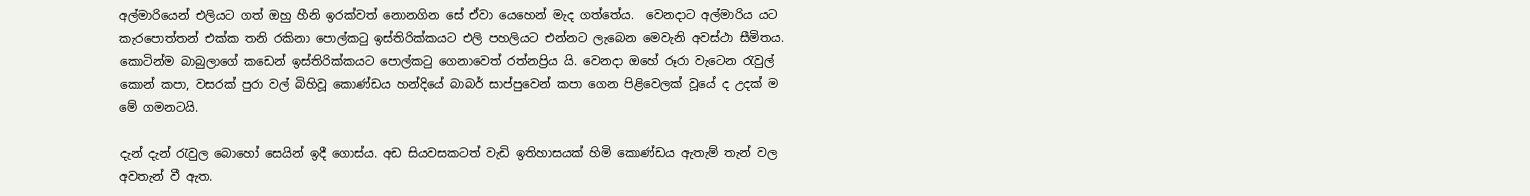අල්මාරියෙන් එලියට ගත් ඔහු හීනි ඉරක්වත් නොනගින සේ ඒවා යෙහෙන් මැද ගත්තේය.  වෙනදාට අල්මාරිය යට කැරපොත්තන් එක්ක තනි රකිනා පොල්කටු ඉස්තිරික්කයට එලි පහලියට එන්නට ලැබෙන මෙවැනි අවස්ථා සීමිතය. කොටින්ම බාබුලාගේ කඩෙන් ඉස්තිරික්කයට පොල්කටු ගෙනාවෙත් රත්නප්‍රිය යි. වෙනදා ඔහේ රූරා වැටෙන රැවුල් කොන් කපා, වසරක් පුරා වල් බිහිවූ කොණ්ඩය හන්දියේ බාබර් සාප්පුවෙන් කපා ගෙන පිළිවෙලක් වූයේ ද උදක් ම මේ ගමනටයි.

දැන් දැන් රැවුල බොහෝ සෙයින් ඉදී ගොස්ය. අඩ සියවසකටත් වැඩි ඉතිහාසයක් හිමි කොණ්ඩය ඇතැම් තැන් වල අවතැන් වී ඇත.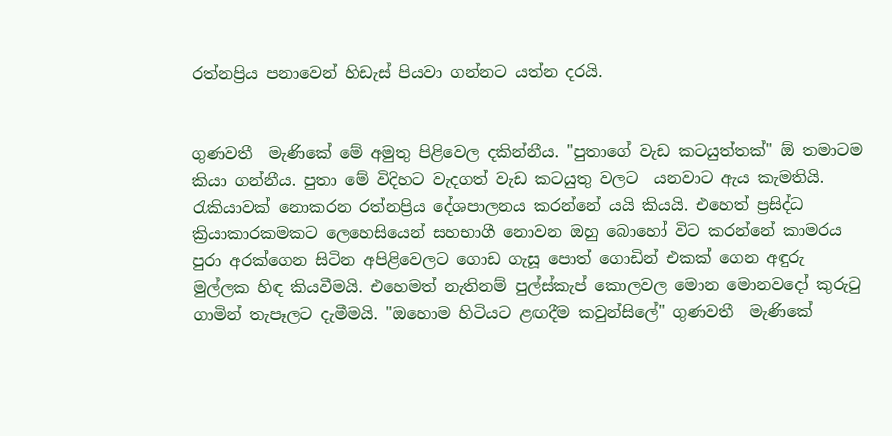රත්නප්‍රිය පනාවෙන් හිඩැස් පියවා ගන්නට යත්න දරයි.


ගුණවතී  මැණිකේ මේ අමුතු පිළිවෙල දකින්නීය. "පුතාගේ වැඩ කටයුත්තක්" ඕ තමාටම කියා ගන්නීය. පුතා මේ විදිහට වැදගත් වැඩ කටයුතු වලට  යනවාට ඇය කැමතියි. රැකියාවක් නොකරන රත්නප්‍රිය දේශපාලනය කරන්නේ යයි කියයි. එහෙත් ප්‍රසිද්ධ ක්‍රියාකාරකමකට ලෙහෙසියෙන් සහභාගී නොවන ඔහු බොහෝ විට කරන්නේ කාමරය පුරා අරක්ගෙන සිටින අපිළිවෙලට ගොඩ ගැසූ පොත් ගොඩින් එකක් ගෙන අඳුරු මුල්ලක හිඳ කියවීමයි. එහෙමත් නැතිනම් පුල්ස්කැප් කොලවල මොන මොනවදෝ කුරුටු ගාමින් තැපෑලට දැමීමයි. "ඔහොම හිටියට ළඟදීම කවුන්සිලේ" ගුණවතී  මැණිකේ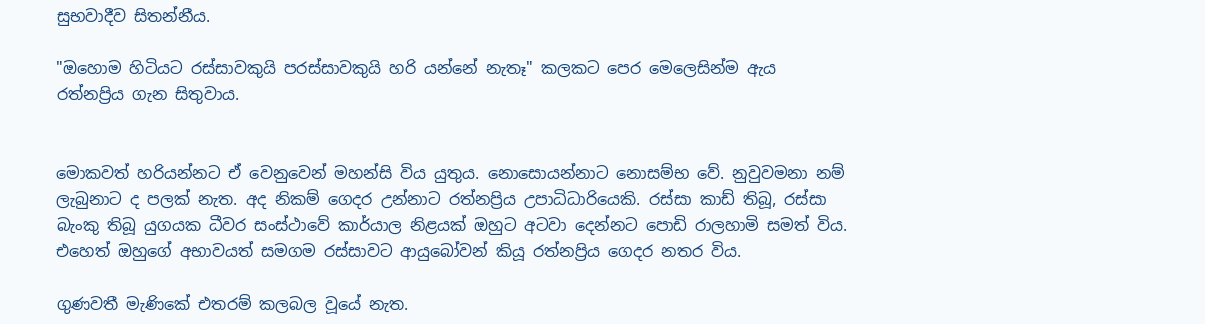සුභවාදීව සිතන්නීය.

"ඔහොම හිටියට රස්සාවකුයි පරස්සාවකුයි හරි යන්නේ නැතෑ" කලකට පෙර මෙලෙසින්ම ඇය රත්නප්‍රිය ගැන සිතුවාය.


මොකවත් හරියන්නට ඒ වෙනුවෙන් මහන්සි විය යුතුය. නොසොයන්නාට නොසම්භ වේ. නුවුවමනා නම් ලැබුනාට ද පලක් නැත. අද නිකම් ගෙදර උන්නාට රත්නප්‍රිය උපාධිධාරියෙකි. රස්සා කාඩ් තිබූ, රස්සා බැංකු තිබූ යුගයක ධීවර සංස්ථාවේ කාර්යාල නිළයක් ඔහුට අටවා දෙන්නට පොඩි රාලහාමි සමත් විය. එහෙත් ඔහුගේ අභාවයත් සමගම රස්සාවට ආයුබෝවන් කියූ රත්නප්‍රිය ගෙදර නතර විය.

ගුණවතී මැණිකේ එතරම් කලබල වූයේ නැත.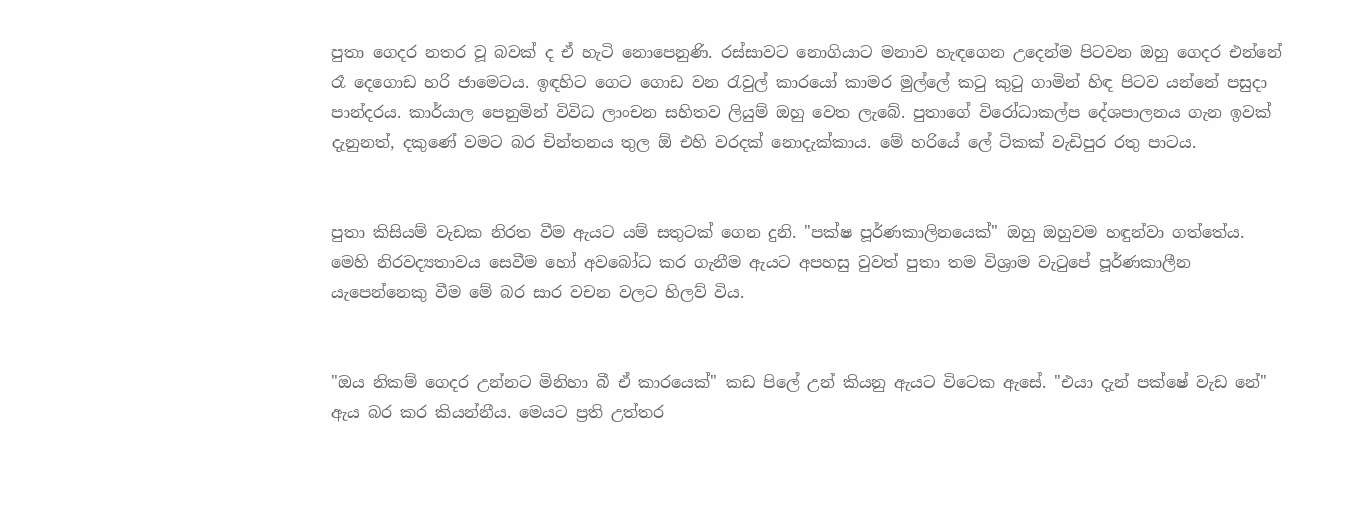පුතා ගෙදර නතර වූ බවක් ද ඒ හැටි නොපෙනුණි. රස්සාවට නොගියාට මනාව හැඳගෙන උදෙන්ම පිටවන ඔහු ගෙදර එන්නේ රෑ දෙගොඩ හරි ජාමෙටය. ඉඳහිට ගෙට ගොඩ වන රැවුල් කාරයෝ කාමර මුල්ලේ කටු කුටු ගාමින් හිඳ පිටව යන්නේ පසුදා පාන්දරය. කාර්යාල පෙනුමින් විවිධ ලාංචන සහිතව ලියුම් ඔහු වෙත ලැබේ. පුතාගේ විරෝධාකල්ප දේශපාලනය ගැන ඉවක් දැනුනත්, දකුණේ වමට බර චින්තනය තුල ඕ එහි වරදක් නොදැක්කාය. මේ හරියේ ලේ ටිකක් වැඩිපුර රතු පාටය.


පුතා කිසියම් වැඩක නිරත වීම ඇයට යම් සතුටක් ගෙන දුනි. "පක්ෂ පූර්ණකාලිනයෙක්" ඔහු ඔහුවම හඳුන්වා ගත්තේය. මෙහි නිරවද්‍යතාවය සෙවීම හෝ අවබෝධ කර ගැනීම ඇයට අපහසු වුවත් පුතා තම විශ්‍රාම වැටුපේ පූර්ණකාලීන යැපෙන්නෙකු වීම මේ බර සාර වචන වලට හිලව් විය.


"ඔය නිකම් ගෙදර උන්නට මිනිහා බී ඒ කාරයෙක්" කඩ පිලේ උන් කියනු ඇයට විටෙක ඇසේ. "එයා දැන් පක්ෂේ වැඩ නේ" ඇය බර කර කියන්නීය. මෙයට ප්‍රති උත්තර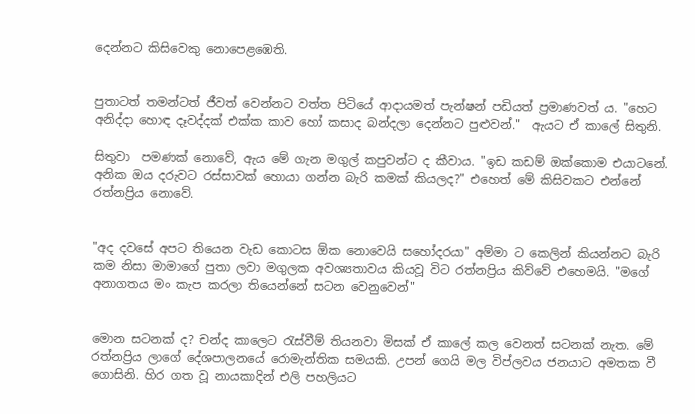දෙන්නට කිසිවෙකු නොපෙළඹෙති.


පුතාටත් තමන්ටත් ජීවත් වෙන්නට වත්ත පිටියේ ආදායමත් පැන්ෂන් පඩියත් ප්‍රමාණවත් ය. "හෙට අනිද්දා හොඳ දෑවද්දක් එක්ක කාව හෝ කසාද බන්දලා දෙන්නට පුළුවන්."  ඇයට ඒ කාලේ සිතුනි.

සිතුවා  පමණක් නොවේ, ඇය මේ ගැන මගුල් කපුවන්ට ද කීවාය. "ඉඩ කඩම් ඔක්කොම එයාටනේ. අනික ඔය දරුවට රස්සාවක් හොයා ගන්න බැරි කමක් කියලද?" එහෙත් මේ කිසිවකට එන්නේ රත්නප්‍රිය නොවේ.


"අද දවසේ අපට තියෙන වැඩ කොටස ඕක නොවෙයි සහෝදරයා" අම්මා ට කෙලින් කියන්නට බැරි කම නිසා මාමාගේ පුතා ලවා මගුලක අවශ්‍යතාවය කියවූ විට රත්නප්‍රිය කිව්වේ එහෙමයි. "මගේ අනාගතය මං කැප කරලා තියෙන්නේ සටන වෙනුවෙන්"


මොන සටනක් ද? චන්ද කාලෙට රැස්වීම් තියනවා මිසක් ඒ කාලේ කල වෙනත් සටනක් නැත. මේ රත්නප්‍රිය ලාගේ දේශපාලනයේ රොමැන්තික සමයකි. උපන් ගෙයි මල විප්ලවය ජනයාට අමතක වී ගොසිනි. හිර ගත වූ නායකාදින් එලි පහලියට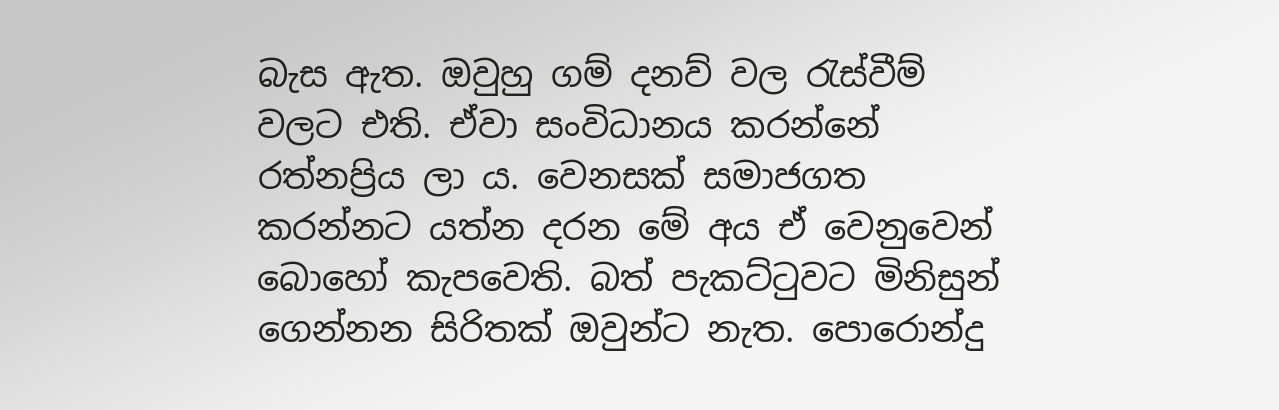බැස ඇත. ඔවුහු ගම් දනව් වල රැස්වීම් වලට එති. ඒවා සංවිධානය කරන්නේ රත්නප්‍රිය ලා ය. වෙනසක් සමාජගත කරන්නට යත්න දරන මේ අය ඒ වෙනුවෙන් බොහෝ කැපවෙති. බත් පැකට්ටුවට මිනිසුන් ගෙන්නන සිරිතක් ඔවුන්ට නැත. පොරොන්දු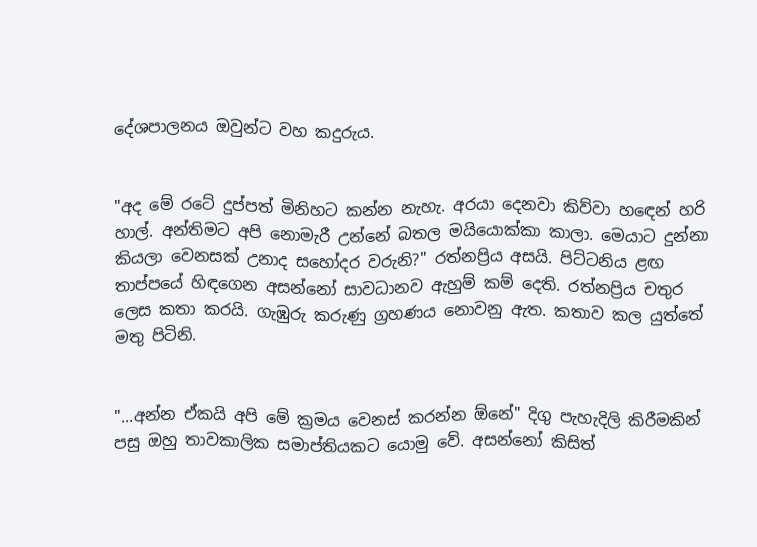දේශපාලනය ඔවුන්ට වහ කදුරුය.


"අද මේ රටේ දුප්පත් මිනිහට කන්න නැහැ. අරයා දෙනවා කිව්වා හඳෙන් හරි හාල්. අන්තිමට අපි නොමැරී උන්නේ බතල මයියොක්කා කාලා. මෙයාට දුන්නා කියලා වෙනසක් උනාද සහෝදර වරුනි?" රත්නප්‍රිය අසයි. පිට්ටනිය ළඟ තාප්පයේ හිඳගෙන අසන්නෝ සාවධානව ඇහුම් කම් දෙති. රත්නප්‍රිය චතුර ලෙස කතා කරයි. ගැඹුරු කරුණු ග්‍රහණය නොවනු ඇත. කතාව කල යුත්තේ මතු පිටිනි.


"...අන්න ඒකයි අපි මේ ක්‍රමය වෙනස් කරන්න ඕනේ" දිගු පැහැදිලි කිරීමකින් පසු ඔහු තාවකාලික සමාප්තියකට යොමු වේ. අසන්නෝ කිසිත්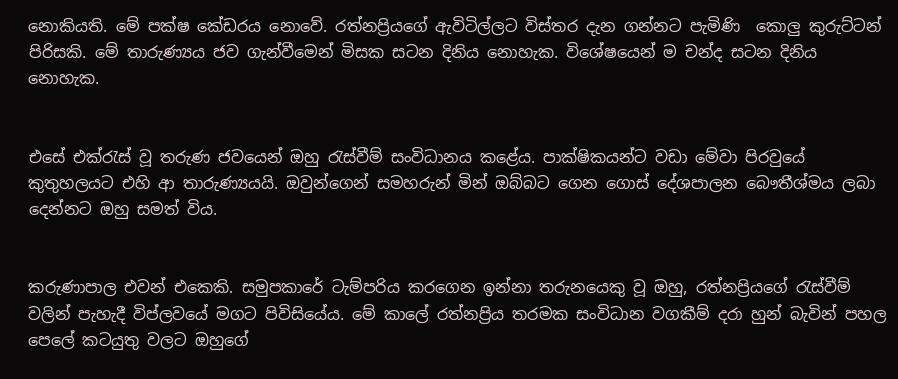නොකියති. මේ පක්ෂ කේඩරය නොවේ. රත්නප්‍රියගේ ඇවිටිල්ලට විස්තර දැන ගන්නට පැමිණි  කොලු කුරුට්ටන් පිරිසකි. මේ තාරුණ්‍යය ජව ගැන්වීමෙන් මිසක සටන දිනිය නොහැක. විශේෂයෙන් ම චන්ද සටන දිනිය නොහැක.


එසේ එක්රැස් වූ තරුණ ජවයෙන් ඔහු රැස්වීම් සංවිධානය කළේය. පාක්ෂිකයන්ට වඩා මේවා පිරවුයේ කුතුහලයට එහි ආ තාරුණ්‍යයයි. ඔවුන්ගෙන් සමහරුන් මින් ඔබ්බට ගෙන ගොස් දේශපාලන බෞතීශ්මය ලබා දෙන්නට ඔහු සමත් විය.


කරුණාපාල එවන් එකෙකි. සමුපකාරේ ටැම්පරිය කරගෙන ඉන්නා තරුනයෙකු වූ ඔහු, රත්නප්‍රියගේ රැස්වීම් වලින් පැහැදී විප්ලවයේ මගට පිවිසියේය. මේ කාලේ රත්නප්‍රිය තරමක සංවිධාන වගකීම් දරා හුන් බැවින් පහල පෙලේ කටයුතු වලට ඔහුගේ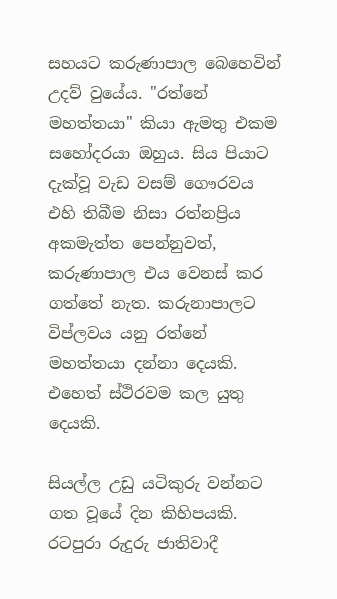සහයට කරුණාපාල බෙහෙවින් උදව් වුයේය. "රත්නේ මහත්තයා" කියා ඇමතු එකම සහෝදරයා ඔහුය. සිය පියාට දැක්වූ වැඩ වසම් ගෞරවය එහි තිබීම නිසා රත්නප්‍රිය අකමැත්ත පෙන්නුවත්, කරුණාපාල එය වෙනස් කර ගත්තේ නැත. කරුනාපාලට විප්ලවය යනු රත්නේ මහත්තයා දන්නා දෙයකි. එහෙත් ස්ථිරවම කල යුතු දෙයකි.

සියල්ල උඩු යටිකුරු වන්නට ගත වූයේ දින කිහිපයකි. රටපුරා රුදුරු ජාතිවාදී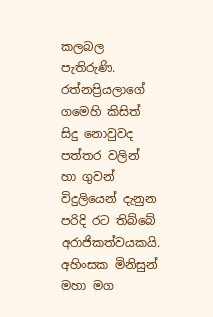කලබල පැතිරුණි. රත්නප්‍රියලාගේ ගමෙහි කිසිත් සිදු නොවුවද පත්තර වලින් හා ගුවන් විදුලියෙන් දැනුන පරිදි රට තිබ්බේ අරාජිකත්වයකයි. අහිංසක මිනිසුන් මහා මග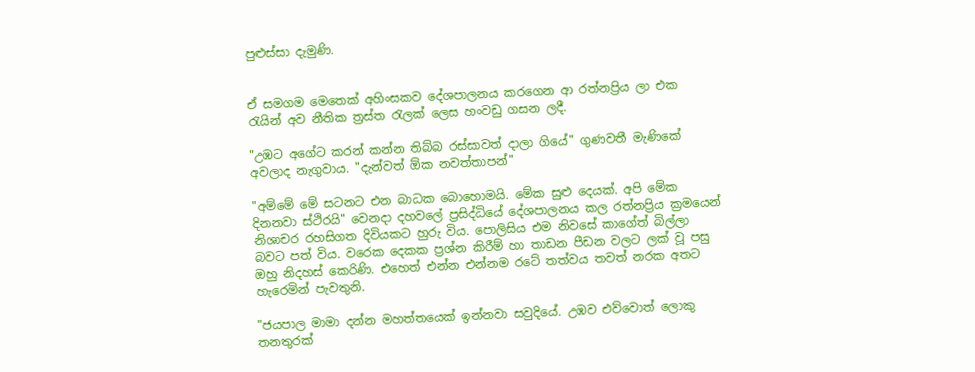පුළුස්සා දැමුණි.


ඒ සමගම මෙතෙක් අහිංසකව දේශපාලනය කරගෙන ආ රත්නප්‍රිය ලා එක රැයින් අව නීතික ත්‍රස්ත රැලක් ලෙස හංවඩු ගසන ලදී.

"උඹට අගේට කරන් කන්න තිබ්බ රස්සාවත් දාලා ගියේ" ගුණවතී මැණිකේ අවලාද නැගුවාය. "දැන්වත් ඕක නවත්තාපන්"

"අම්මේ මේ සටනට එන බාධක බොහොමයි. මේක සුළු දෙයක්. අපි මේක දිනනවා ස්ථිරයි" වෙනදා දහවලේ ප්‍රසිද්ධියේ දේශපාලනය කල රත්නප්‍රිය ක්‍රමයෙන් නිශාචර රහසිගත දිවියකට හුරු විය. පොලිසිය එම නිවසේ කාගේත් බිල්ලා බවට පත් විය. වරෙක දෙකක ප්‍රශ්න කිරීම් හා තාඩන පීඩන වලට ලක් වූ පසු ඔහු නිදහස් කෙරිණි. එහෙත් එන්න එන්නම රටේ තත්වය තවත් නරක අතට හැරෙමින් පැවතුනි.

"ජයපාල මාමා දන්න මහත්තයෙක් ඉන්නවා සවුදියේ. උඹව එව්වොත් ලොකු තනතුරක්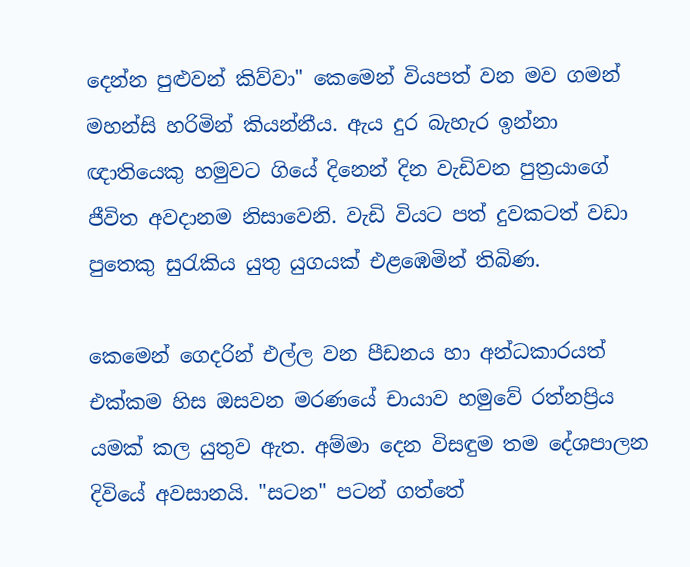දෙන්න පුළුවන් කිව්වා" කෙමෙන් වියපත් වන මව ගමන් මහන්සි හරිමින් කියන්නීය. ඇය දුර බැහැර ඉන්නා ඥාතියෙකු හමුවට ගියේ දිනෙන් දින වැඩිවන පුත්‍රයාගේ ජීවිත අවදානම නිසාවෙනි. වැඩි වියට පත් දුවකටත් වඩා පුතෙකු සුරැකිය යුතු යුගයක් එළඹෙමින් තිබිණ.

කෙමෙන් ගෙදරින් එල්ල වන පීඩනය හා අන්ධකාරයත් එක්කම හිස ඔසවන මරණයේ චායාව හමුවේ රත්නප්‍රිය යමක් කල යුතුව ඇත. අම්මා දෙන විසඳුම තම දේශපාලන දිවියේ අවසානයි. "සටන" පටන් ගත්තේ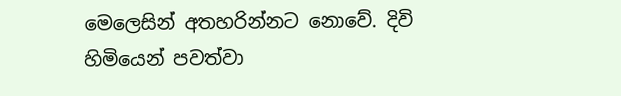මෙලෙසින් අතහරින්නට නොවේ. දිවි හිමියෙන් පවත්වා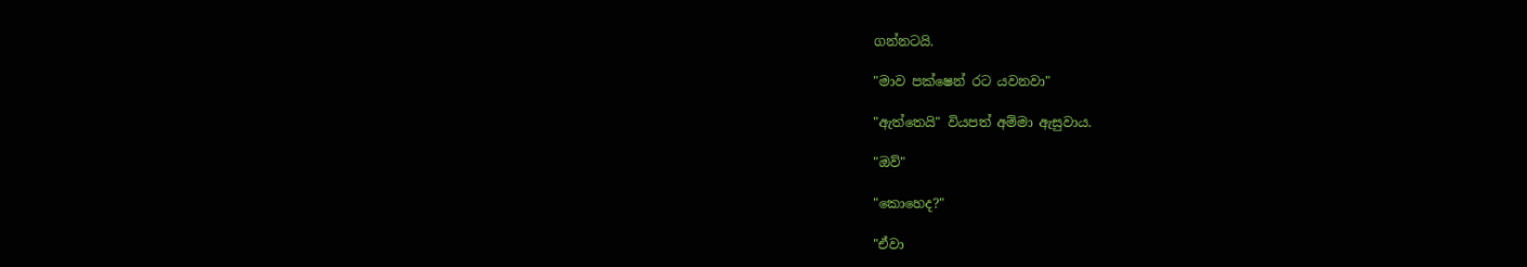ගන්නටයි.

"මාව පක්ෂෙන් රට යවනවා"

"ඇත්තෙයි" වියපත් අම්මා ඇසුවාය.

"ඔව්"

"කොහෙද?"

"ඒවා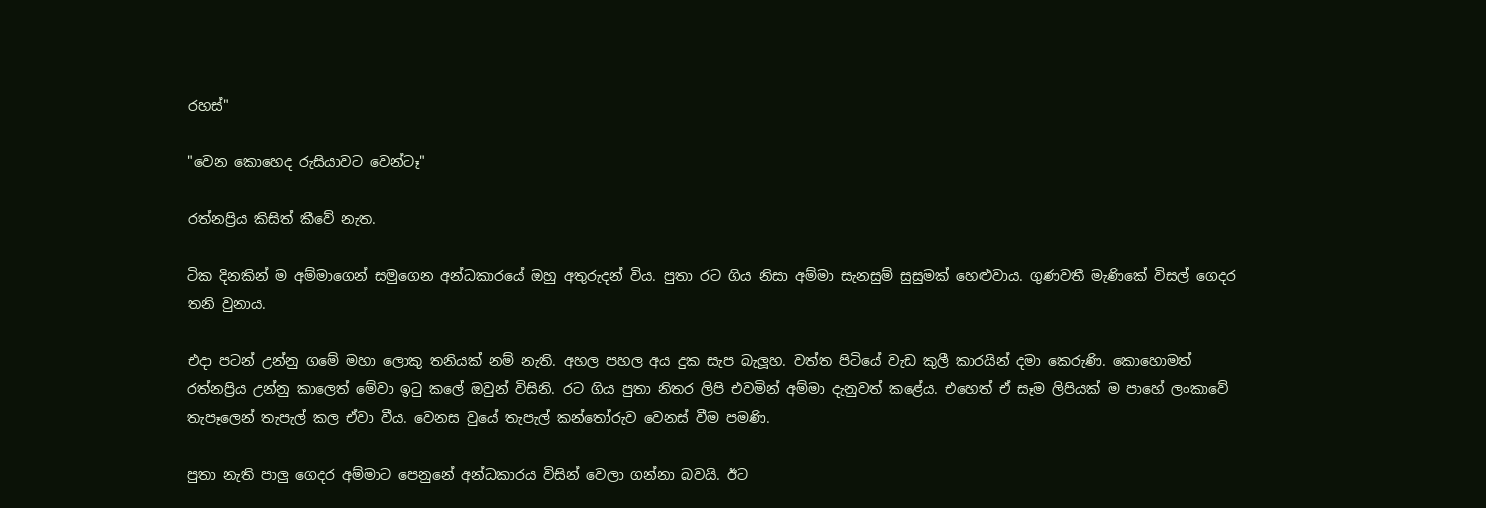රහස්"

"වෙන කොහෙද රුසියාවට වෙන්ටෑ"

රත්නප්‍රිය කිසිත් කීවේ නැත.

ටික දිනකින් ම අම්මාගෙන් සමුගෙන අන්ධකාරයේ ඔහු අතුරුදන් විය. පුතා රට ගිය නිසා අම්මා සැනසුම් සුසුමක් හෙළුවාය. ගුණවතී මැණිකේ විසල් ගෙදර තනි වුනාය.

එදා පටන් උන්නු ගමේ මහා ලොකු තනියක් නම් නැති. අහල පහල අය දුක සැප බැලූහ. වත්ත පිටියේ වැඩ කුලී කාරයින් දමා කෙරුණි. කොහොමත් රත්නප්‍රිය උන්නු කාලෙත් මේවා ඉටු කලේ ඔවුන් විසිනි. රට ගිය පුතා නිතර ලිපි එවමින් අම්මා දැනුවත් කළේය. එහෙත් ඒ සෑම ලිපියක් ම පාහේ ලංකාවේ තැපෑලෙන් තැපැල් කල ඒවා වීය. වෙනස වුයේ තැපැල් කන්තෝරුව වෙනස් වීම පමණි.

පුතා නැති පාලු ගෙදර අම්මාට පෙනුනේ අන්ධකාරය විසින් වෙලා ගන්නා බවයි. ඊට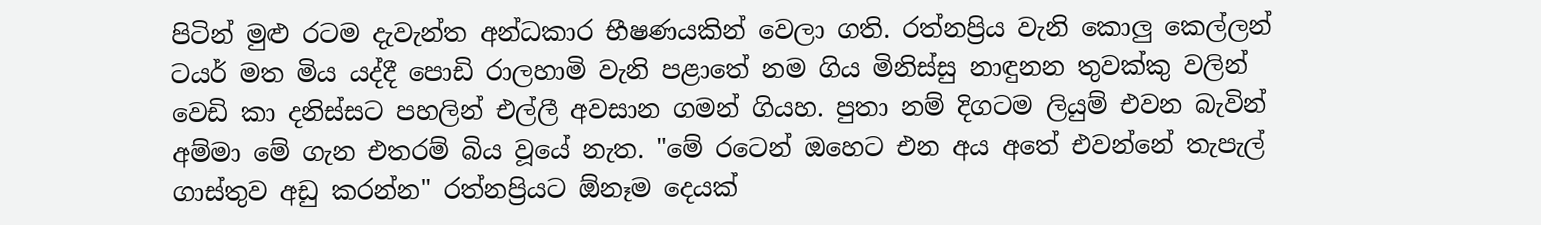පිටින් මුළු රටම දැවැන්ත අන්ධකාර භීෂණයකින් වෙලා ගති. රත්නප්‍රිය වැනි කොලු කෙල්ලන් ටයර් මත මිය යද්දී පොඩි රාලහාමි වැනි පළාතේ නම ගිය මිනිස්සු නාඳුනන තුවක්කු වලින් වෙඩි කා දනිස්සට පහලින් එල්ලී අවසාන ගමන් ගියහ. පුතා නම් දිගටම ලියුම් එවන බැවින් අම්මා මේ ගැන එතරම් බිය වූයේ නැත. "මේ රටෙන් ඔහෙට එන අය අතේ එවන්නේ තැපැල් ගාස්තුව අඩු කරන්න" රත්නප්‍රියට ඕනෑම දෙයක්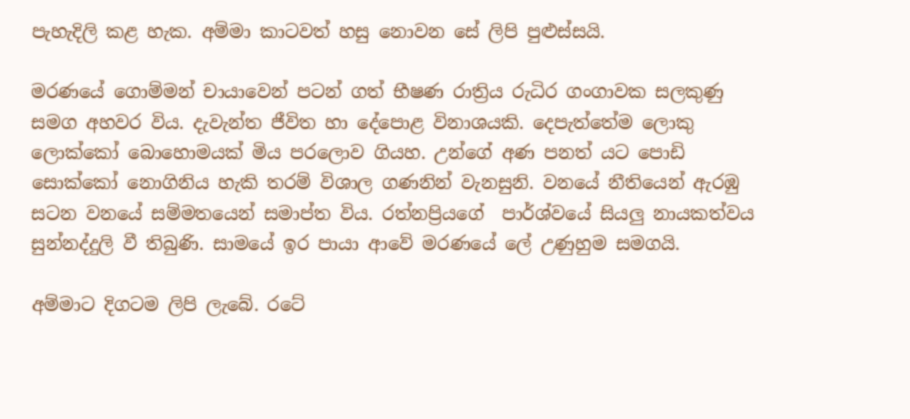පැහැදිලි කළ හැක. අම්මා කාටවත් හසු නොවන සේ ලිපි පුළුස්සයි.

මරණයේ ගොම්මන් චායාවෙන් පටන් ගත් භීෂණ රාත්‍රිය රුධිර ගංගාවක සලකුණු සමග අහවර විය. දැවැන්ත ජීවිත හා දේපොළ විනාශයකි. දෙපැත්තේම ලොකු ලොක්කෝ බොහොමයක් මිය පරලොව ගියහ. උන්ගේ අණ පනත් යට පොඩි සොක්කෝ නොගිනිය හැකි තරම් විශාල ගණනින් වැනසුනි. වනයේ නීතියෙන් ඇරඹු සටන වනයේ සම්මතයෙන් සමාප්ත විය. රත්නප්‍රියගේ  පාර්ශ්වයේ සියලු නායකත්වය සුන්නද්දුලි වී තිබුණි. සාමයේ ඉර පායා ආවේ මරණයේ ලේ උණුහුම සමගයි.

අම්මාට දිගටම ලිපි ලැබේ. රටේ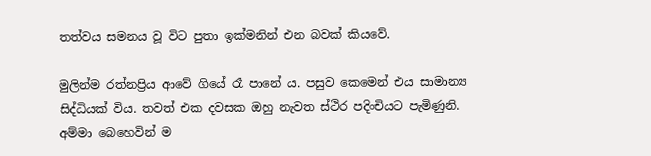තත්වය සමනය වූ විට පුතා ඉක්මනින් එන බවක් කියවේ.

මුලින්ම රත්නප්‍රිය ආවේ ගියේ රෑ පානේ ය. පසුව කෙමෙන් එය සාමාන්‍ය සිද්ධියක් විය. තවත් එක දවසක ඔහු නැවත ස්ථිර පදිංචියට පැමිණුනි. අම්මා බෙහෙවින් ම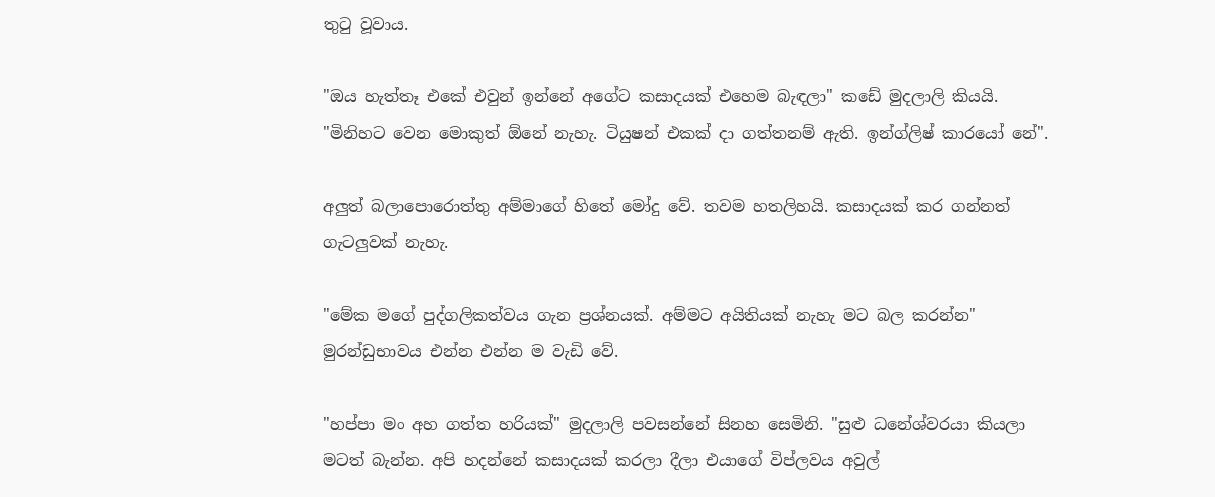තුටු වූවාය.

"ඔය හැත්තෑ එකේ එවුන් ඉන්නේ අගේට කසාදයක් එහෙම බැඳලා" කඩේ මුදලාලි කියයි. "මිනිහට වෙන මොකුත් ඕනේ නැහැ. ටියුෂන් එකක් දා ගත්තනම් ඇති. ඉන්ග්ලිෂ් කාරයෝ නේ".

අලුත් බලාපොරොත්තු අම්මාගේ හිතේ මෝදු වේ. තවම හතලිහයි. කසාදයක් කර ගන්නත් ගැටලුවක් නැහැ.

"මේක මගේ පුද්ගලිකත්වය ගැන ප්‍රශ්නයක්. අම්මට අයිතියක් නැහැ මට බල කරන්න" මුරන්ඩුභාවය එන්න එන්න ම වැඩි වේ.

"හප්පා මං අහ ගත්ත හරියක්" මුදලාලි පවසන්නේ සිනහ සෙමිනි. "සුළු ධනේශ්වරයා කියලා මටත් බැන්න. අපි හදන්නේ කසාදයක් කරලා දීලා එයාගේ විප්ලවය අවුල්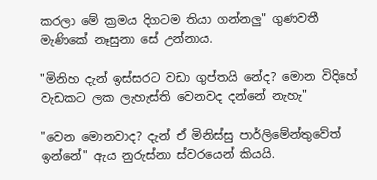කරලා මේ ක්‍රමය දිගටම තියා ගන්නලු" ගුණවතී මැණිකේ නෑසුනා සේ උන්නාය.

"මිනිහ දැන් ඉස්සරට වඩා ගුප්තයි නේද? මොන විදිහේ වැඩකට ලක ලැහැස්ති වෙනවද දන්නේ නැහැ"

"වෙන මොනවාද? දැන් ඒ මිනිස්සු පාර්ලිමේන්තුවේත් ඉන්නේ" ඇය නුරුස්නා ස්වරයෙන් කියයි.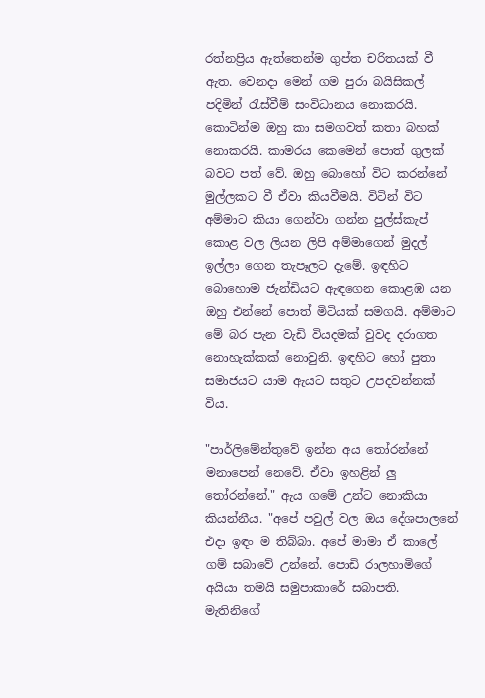රත්නප්‍රිය ඇත්තෙන්ම ගුප්ත චරිතයක් වී ඇත. වෙනදා මෙන් ගම පුරා බයිසිකල් පදිමින් රැස්වීම් සංවිධානය නොකරයි. කොටින්ම ඔහු කා සමගවත් කතා බහක් නොකරයි. කාමරය කෙමෙන් පොත් ගුලක් බවට පත් වේ. ඔහු බොහෝ විට කරන්නේ මුල්ලකට වී ඒවා කියවීමයි. විටින් විට අම්මාට කියා ගෙන්වා ගන්න පුල්ස්කැප් කොළ වල ලියන ලිපි අම්මාගෙන් මුදල් ඉල්ලා ගෙන තැපෑලට දැමේ. ඉඳහිට බොහොම ජැන්ඩියට ඇඳගෙන කොළඹ යන ඔහු එන්නේ පොත් මිටියක් සමගයි. අම්මාට මේ බර පැන වැඩි වියදමක් වුවද දරාගත නොහැක්කක් නොවුනි. ඉඳහිට හෝ පුතා සමාජයට යාම ඇයට සතුට උපදවන්නක් විය.

"පාර්ලිමේන්තුවේ ඉන්න අය තෝරන්නේ මනාපෙන් නෙවේ. ඒවා ඉහළින් ලු තෝරන්නේ." ඇය ගමේ උන්ට නොකියා කියන්නීය. "අපේ පවුල් වල ඔය දේශපාලනේ එදා ඉඳං ම තිබ්බා. අපේ මාමා ඒ කාලේ ගම් සබාවේ උන්නේ. පොඩි රාලහාමිගේ අයියා තමයි සමුපාකාරේ සබාපති. මැතිනිගේ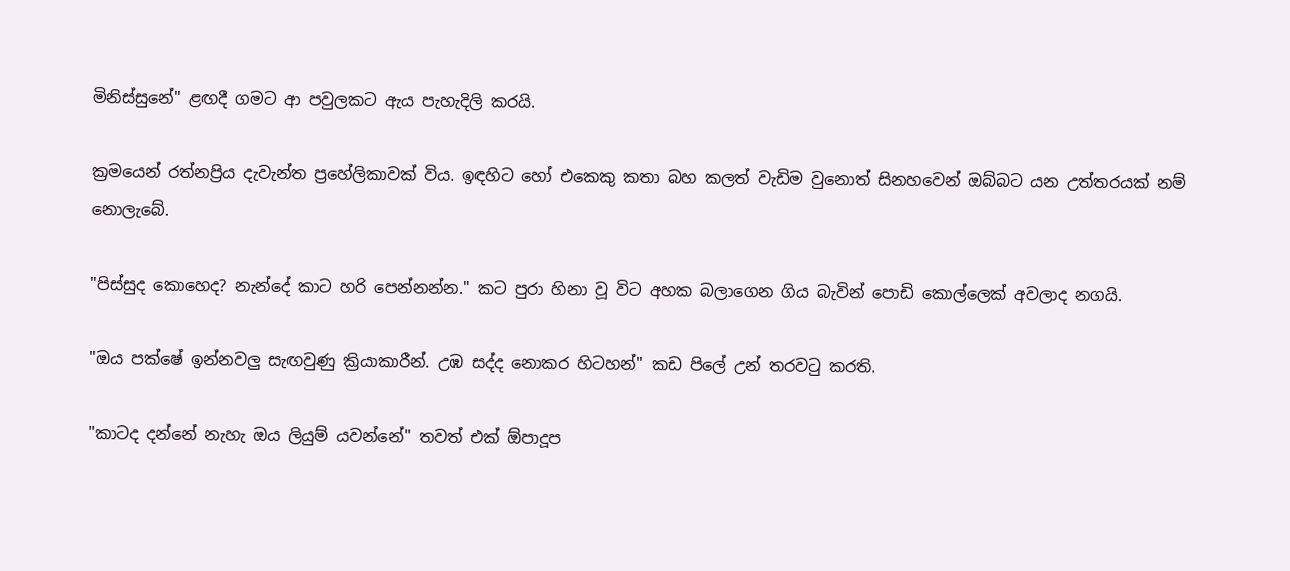මිනිස්සුනේ" ළඟදී ගමට ආ පවුලකට ඇය පැහැදිලි කරයි.

ක්‍රමයෙන් රත්නප්‍රිය දැවැන්ත ප්‍රහේලිකාවක් විය. ඉඳහිට හෝ එකෙකු කතා බහ කලත් වැඩිම වුනොත් සිනහවෙන් ඔබ්බට යන උත්තරයක්‌ නම් නොලැබේ.

"පිස්සුද කොහෙද? නැන්දේ කාට හරි පෙන්නන්න." කට පුරා හිනා වූ විට අහක බලාගෙන ගිය බැවින් පොඩි කොල්ලෙක් අවලාද නගයි.

"ඔය පක්ෂේ ඉන්නවලු සැඟවුණු ක්‍රියාකාරීන්. උඹ සද්ද නොකර හිටහන්" කඩ පිලේ උන් තරවටු කරති.

"කාටද දන්නේ නැහැ ඔය ලියුම් යවන්නේ" තවත් එක් ඕපාදූප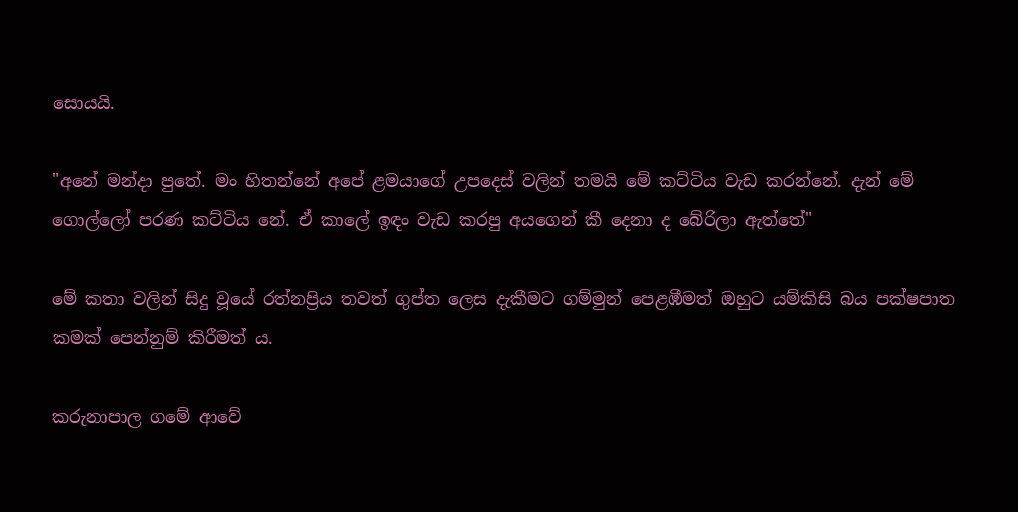සොයයි.

"අනේ මන්දා පුතේ. මං හිතන්නේ අපේ ළමයාගේ උපදෙස් වලින් තමයි මේ කට්ටිය වැඩ කරන්නේ. දැන් මේ ගොල්ලෝ පරණ කට්ටිය නේ. ඒ කාලේ ඉඳං වැඩ කරපු අයගෙන් කී දෙනා ද බේරිලා ඇත්තේ"

මේ කතා වලින් සිදු වූයේ රත්නප්‍රිය තවත් ගුප්ත ලෙස දැකීමට ගම්මුන් පෙළඹීමත් ඔහුට යම්කිසි බය පක්ෂපාත කමක් පෙන්නුම් කිරීමත් ය.

කරුනාපාල ගමේ ආවේ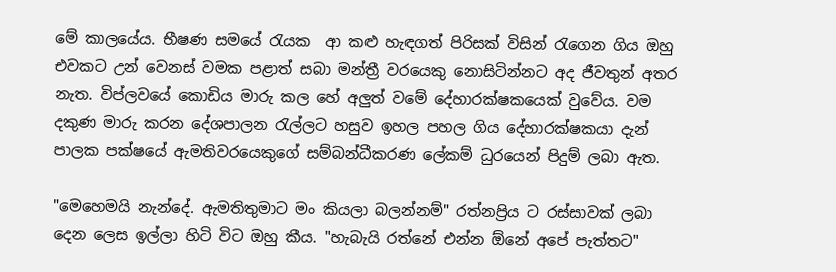මේ කාලයේය. භීෂණ සමයේ රැයක  ආ කළු හැඳගත් පිරිසක් විසින් රැගෙන ගිය ඔහු එවකට උන් වෙනස් වමක පළාත් සබා මන්ත්‍රී වරයෙකු නොසිටින්නට අද ජීවතුන් අතර නැත. විප්ලවයේ කොඩිය මාරු කල හේ අලුත් වමේ දේහාරක්ෂකයෙක් වුවේය. වම දකුණ මාරු කරන දේශපාලන රැල්ලට හසුව ඉහල පහල ගිය දේහාරක්ෂකයා දැන් පාලක පක්ෂයේ ඇමතිවරයෙකුගේ සම්බන්ධීකරණ ලේකම් ධුරයෙන් පිදුම් ලබා ඇත.

"මෙහෙමයි නැන්දේ. ඇමතිතුමාට මං කියලා බලන්නම්" රත්නප්‍රිය ට රස්සාවක් ලබා දෙන ලෙස ඉල්ලා හිටි විට ඔහු කීය. "හැබැයි රත්නේ එන්න ඕනේ අපේ පැත්තට"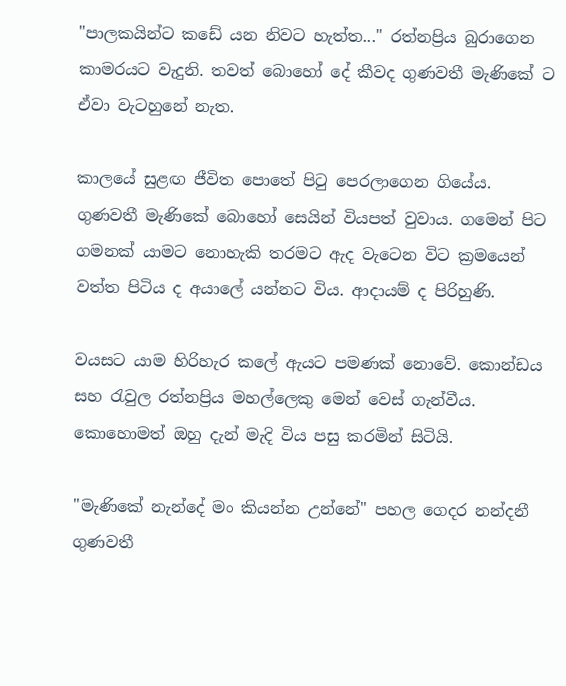"පාලකයින්ට කඩේ යන නිවට හැත්ත..." රත්නප්‍රිය බුරාගෙන කාමරයට වැදුනි. තවත් බොහෝ දේ කීවද ගුණවතී මැණිකේ ට ඒවා වැටහුනේ නැත.

කාලයේ සුළඟ ජීවිත පොතේ පිටු පෙරලාගෙන ගියේය. ගුණවතී මැණිකේ බොහෝ සෙයින් වියපත් වුවාය. ගමෙන් පිට ගමනක් යාමට නොහැකි තරමට ඇද වැටෙන විට ක්‍රමයෙන් වත්ත පිටිය ද අයාලේ යන්නට විය. ආදායම් ද පිරිහුණි.

වයසට යාම හිරිහැර කලේ ඇයට පමණක් නොවේ. කොන්ඩය සහ රැවුල රත්නප්‍රිය මහල්ලෙකු මෙන් වෙස් ගැන්වීය. කොහොමත් ඔහු දැන් මැදි විය පසු කරමින් සිටියි.

"මැණිකේ නැන්දේ මං කියන්න උන්නේ" පහල ගෙදර නන්දනී ගුණවතී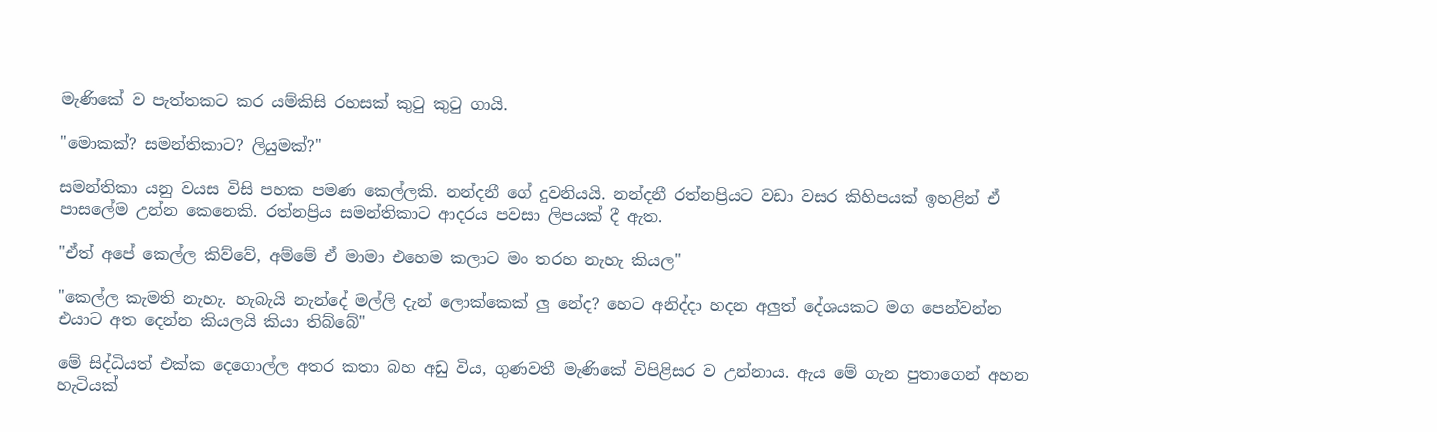මැණිකේ ව පැත්තකට කර යම්කිසි රහසක් කුටු කුටු ගායි.

"මොකක්? සමන්තිකාට? ලියුමක්?"

සමන්තිකා යනු වයස විසි පහක පමණ කෙල්ලකි. නන්දනී ගේ දුවනියයි. නන්දනී රත්නප්‍රියට වඩා වසර කිහිපයක් ඉහළින් ඒ පාසලේම උන්න කෙනෙකි. රත්නප්‍රිය සමන්තිකාට ආදරය පවසා ලිපයක් දී ඇත.

"ඒත් අපේ කෙල්ල කිව්වේ, අම්මේ ඒ මාමා එහෙම කලාට මං තරහ නැහැ කියල"

"කෙල්ල කැමති නැහැ. හැබැයි නැන්දේ මල්ලි දැන් ලොක්කෙක් ලු නේද? හෙට අනිද්දා හදන අලුත් දේශයකට මග පෙන්වන්න  එයාට අත දෙන්න කියලයි කියා තිබ්බේ"

මේ සිද්ධියත් එක්ක දෙගොල්ල අතර කතා බහ අඩු විය, ගුණවතී මැණිකේ විපිළිසර ව උන්නාය. ඇය මේ ගැන පුතාගෙන් අහන හැටියක්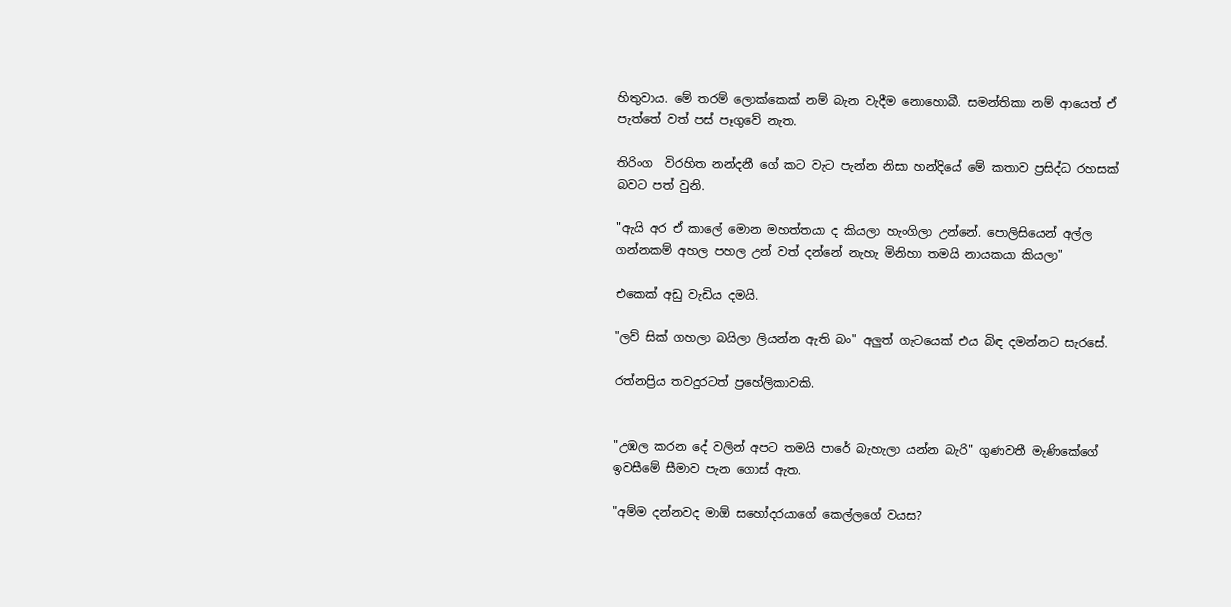හිතුවාය. මේ තරම් ලොක්කෙක් නම් බැන වැදීම නොහොබී. සමන්තිකා නම් ආයෙත් ඒ පැත්තේ වත් පස් පෑගුවේ නැත.

තිරිංග  විරහිත නන්දනී ගේ කට වැට පැන්න නිසා හන්දියේ මේ කතාව ප්‍රසිද්ධ රහසක් බවට පත් වුනි.

"ඇයි අර ඒ කාලේ මොන මහත්තයා ද කියලා හැංගිලා උන්නේ. පොලිසියෙන් අල්ල ගන්නකම් අහල පහල උන් වත් දන්නේ නැහැ මිනිහා තමයි නායකයා කියලා"

එකෙක් අඩු වැඩිය දමයි.

"ලව් සික් ගහලා බයිලා ලියන්න ඇති බං" අලුත් ගැටයෙක් එය බිඳ දමන්නට සැරසේ.

රත්නප්‍රිය තවදුරටත් ප්‍රහේලිකාවකි.


"උඹල කරන දේ වලින් අපට තමයි පාරේ බැහැලා යන්න බැරි" ගුණවතී මැණිකේගේ ඉවසීමේ සීමාව පැන ගොස් ඇත.

"අම්ම දන්නවද මාඕ සහෝදරයාගේ කෙල්ලගේ වයස?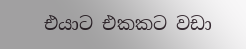එයාට එකකට වඩා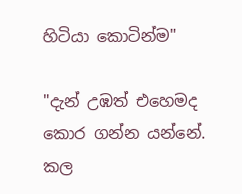හිටියා කොටින්ම"

"දැන් උඹත් එහෙමද කොර ගන්න යන්නේ. කල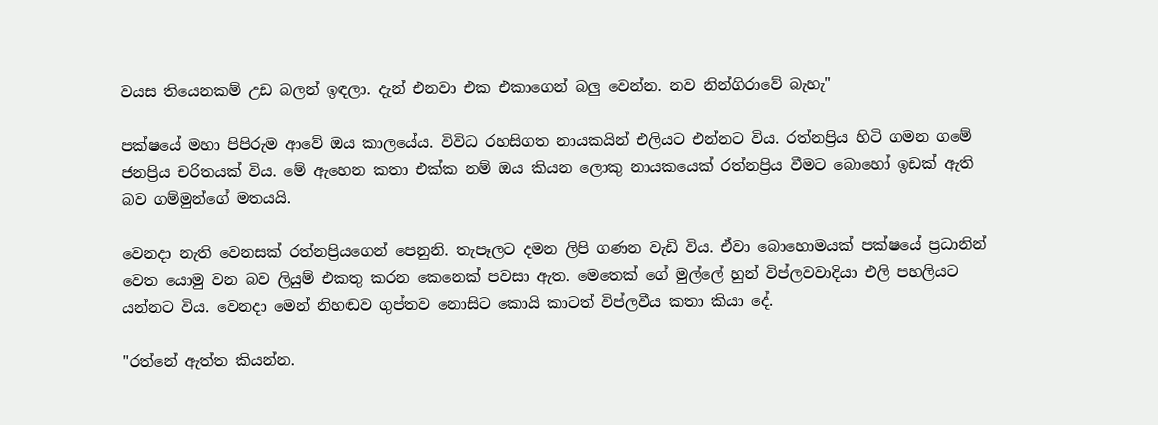වයස තියෙනකම් උඩ බලන් ඉඳලා. දැන් එනවා එක එකාගෙන් බලු වෙන්න. නව නින්ගිරාවේ බැහැ"

පක්ෂයේ මහා පිපිරුම ආවේ ඔය කාලයේය. විවිධ රහසිගත නායකයින් එලියට එන්නට විය. රත්නප්‍රිය හිටි ගමන ගමේ ජනප්‍රිය චරිතයක් විය. මේ ඇහෙන කතා එක්ක නම් ඔය කියන ලොකු නායකයෙක් රත්නප්‍රිය වීමට බොහෝ ඉඩක් ඇති බව ගම්මුන්ගේ මතයයි.

වෙනදා නැති වෙනසක් රත්නප්‍රියගෙන් පෙනුනි. තැපෑලට දමන ලිපි ගණන වැඩි විය. ඒවා බොහොමයක් පක්ෂයේ ප්‍රධානින් වෙත යොමු වන බව ලියුම් එකතු කරන කෙනෙක් පවසා ඇත. මෙතෙක් ගේ මුල්ලේ හුන් විප්ලවවාදියා එලි පහලියට යන්නට විය. වෙනදා මෙන් නිහඬව ගුප්තව නොසිට කොයි කාටත් විප්ලවීය කතා කියා දේ.

"රත්නේ ඇත්ත කියන්න.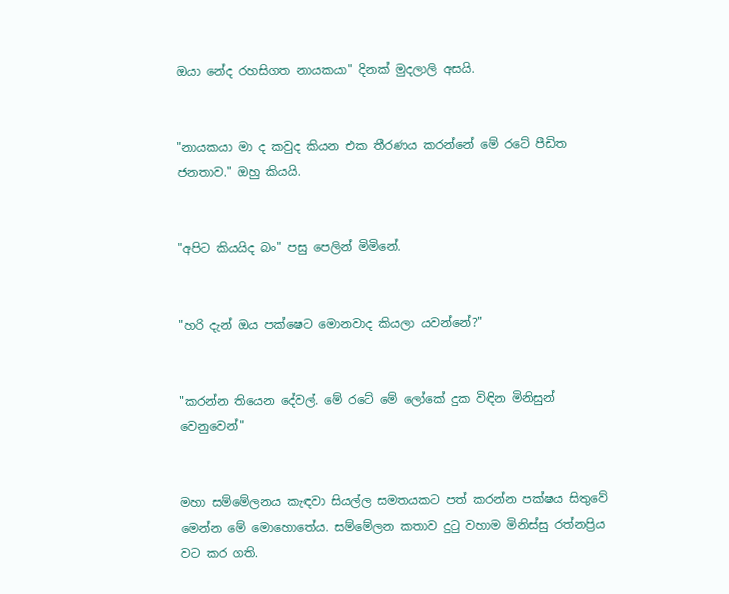ඔයා නේද රහසිගත නායකයා" දිනක් මුදලාලි අසයි.


"නායකයා මා ද කවුද කියන එක තීරණය කරන්නේ මේ රටේ පීඩිත ජනතාව." ඔහු කියයි.


"අපිට කියයිද බං" පසු පෙලින් මිමිනේ.


"හරි දැන් ඔය පක්ෂෙට මොනවාද කියලා යවන්නේ?"


"කරන්න තියෙන දේවල්. මේ රටේ මේ ලෝකේ දුක විඳින මිනිසුන් වෙනුවෙන්"


මහා සම්මේලනය කැඳවා සියල්ල සමතයකට පත් කරන්න පක්ෂය සිතුවේ මෙන්න මේ මොහොතේය. සම්මේලන කතාව දුටු වහාම මිනිස්සු රත්නප්‍රිය වට කර ගති.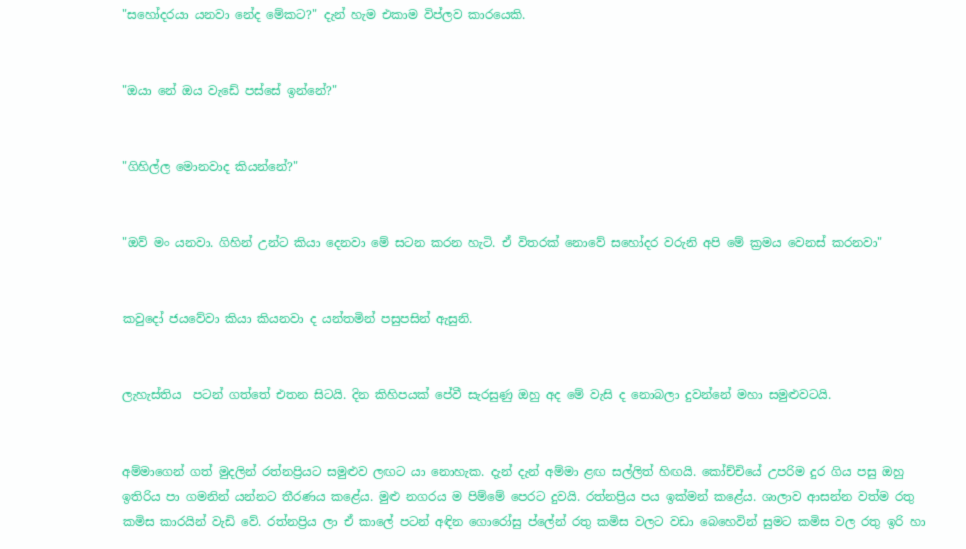"සහෝදරයා යනවා නේද මේකට?" දැන් හැම එකාම විප්ලව කාරයෙකි.


"ඔයා නේ ඔය වැඩේ පස්සේ ඉන්නේ?"


"ගිහිල්ල මොනවාද කියන්නේ?"


"ඔව් මං යනවා. ගිහින් උන්ට කියා දෙනවා මේ සටන කරන හැටි. ඒ විතරක් නොවේ සහෝදර වරුනි අපි මේ ක්‍රමය වෙනස් කරනවා"


කවුදෝ ජයවේවා කියා කියනවා ද යන්තමින් පසුපසින් ඇසුනි.


ලැහැස්තිය  පටන් ගත්තේ එතන සිටයි. දින කිහිපයක් පේවී සැරසුණු ඔහු අද මේ වැසි ද නොබලා දුවන්නේ මහා සමුළුවටයි.


අම්මාගෙන් ගත් මුදලින් රත්නප්‍රියට සමුළුව ලඟට යා නොහැක. දැන් දැන් අම්මා ළඟ සල්ලිත් හිඟයි. කෝච්චියේ උපරිම දුර ගිය පසු ඔහු ඉතිරිය පා ගමනින් යන්නට තීරණය කළේය. මුළු නගරය ම පිම්මේ පෙරට දුවයි. රත්නප්‍රිය පය ඉක්මන් කළේය. ශාලාව ආසන්න වත්ම රතු කමිස කාරයින් වැඩි වේ. රත්නප්‍රිය ලා ඒ කාලේ පටන් අඳින ගොරෝසු ප්ලේන් රතු කමිස වලට වඩා බෙහෙවින් සුමට කමිස වල රතු ඉරි හා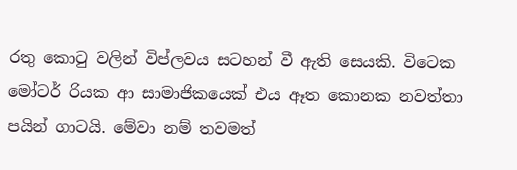රතු කොටු වලින් විප්ලවය සටහන් වී ඇති සෙයකි. විටෙක මෝටර් රියක ආ සාමාජිකයෙක් එය ඈත කොනක නවත්තා පයින් ගාටයි. මේවා නම් තවමත්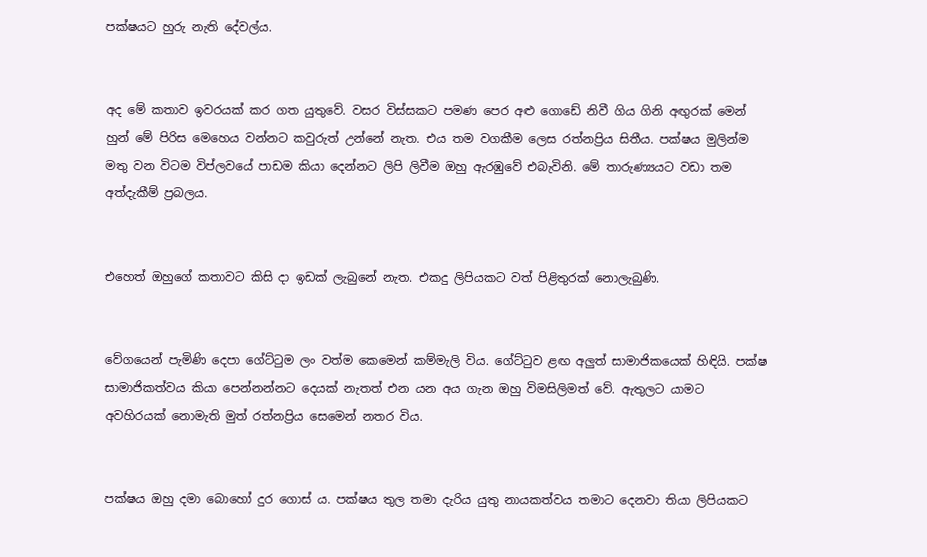පක්ෂයට හුරු නැති දේවල්ය.


අද මේ කතාව ඉවරයක්‌ කර ගත යුතුවේ. වසර විස්සකට පමණ පෙර අළු ගොඩේ නිවී ගිය ගිනි අඟුරක් මෙන් හුන් මේ පිරිස මෙහෙය වන්නට කවුරුත් උන්නේ නැත. එය තම වගකීම ලෙස රත්නප්‍රිය සිතීය. පක්ෂය මුලින්ම මතු වන විටම විප්ලවයේ පාඩම කියා දෙන්නට ලිපි ලිවීම ඔහු ඇරඹුවේ එබැවිනි. මේ තාරුණ්‍යයට වඩා තම අත්දැකීම් ප්‍රබලය.


එහෙත් ඔහුගේ කතාවට කිසි දා ඉඩක් ලැබුනේ නැත. එකදු ලිපියකට වත් පිළිතුරක් නොලැබුණි.


වේගයෙන් පැමිණි දෙපා ගේට්ටුම ලං වත්ම කෙමෙන් කම්මැලි විය. ගේට්ටුව ළඟ අලුත් සාමාජිකයෙක් හිඳියි. පක්ෂ සාමාජිකත්වය කියා පෙන්නන්නට දෙයක් නැතත් එන යන අය ගැන ඔහු විමසිලිමත් වේ. ඇතුලට යාමට අවහිරයක් නොමැති මුත් රත්නප්‍රිය සෙමෙන් නතර විය.


පක්ෂය ඔහු දමා බොහෝ දුර ගොස්‌ ය. පක්ෂය තුල තමා දැරිය යුතු නායකත්වය තමාට දෙනවා තියා ලිපියකට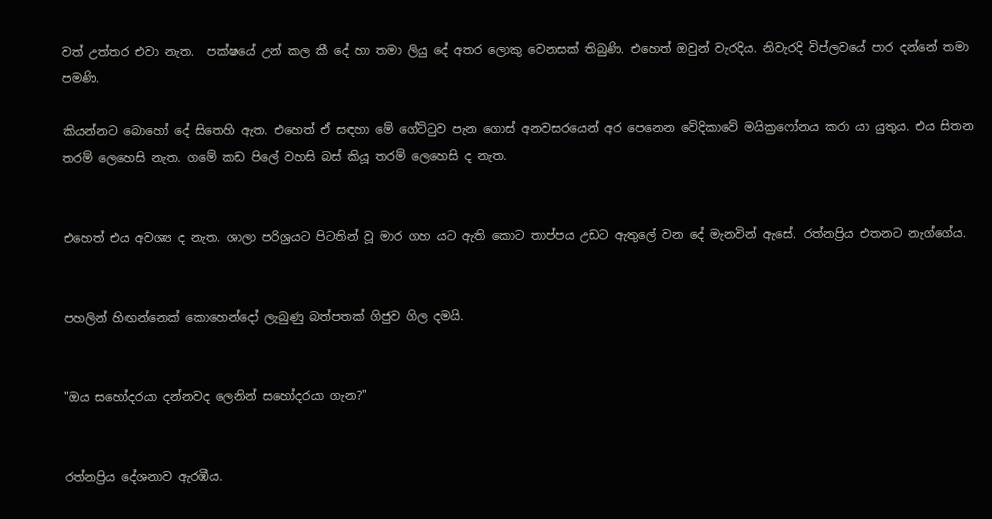වත් උත්තර එවා නැත.  පක්ෂයේ උන් කල කී දේ හා තමා ලියු දේ අතර ලොකු වෙනසක් තිබුණි. එහෙත් ඔවුන් වැරදිය. නිවැරදි විප්ලවයේ පාර දන්නේ තමා පමණි.

කියන්නට බොහෝ දේ සිතෙහි ඇත. එහෙත් ඒ සඳහා මේ ගේට්ටුව පැන ගොස් අනවසරයෙන් අර පෙනෙන වේදිකාවේ මයික්‍රෆෝනය කරා යා යුතුය. එය සිතන තරම් ලෙහෙසි නැත. ගමේ කඩ පිලේ වහසි බස් කියූ තරම් ලෙහෙසි ද නැත.


එහෙත් එය අවශ්‍ය ද නැත. ශාලා පරිශ්‍රයට පිටතින් වූ මාර ගහ යට ඇති කොට තාප්පය උඩට ඇතුලේ වන දේ මැනවින් ඇසේ. රත්නප්‍රිය එතනට නැග්ගේය.


පහලින් හිඟන්නෙක් කොහෙන්දෝ ලැබුණු බත්පතක් ගිජුව ගිල දමයි.


"ඔය සහෝදරයා දන්නවද ලෙනින් සහෝදරයා ගැන?"


රත්නප්‍රිය දේශනාව ඇරඹීය.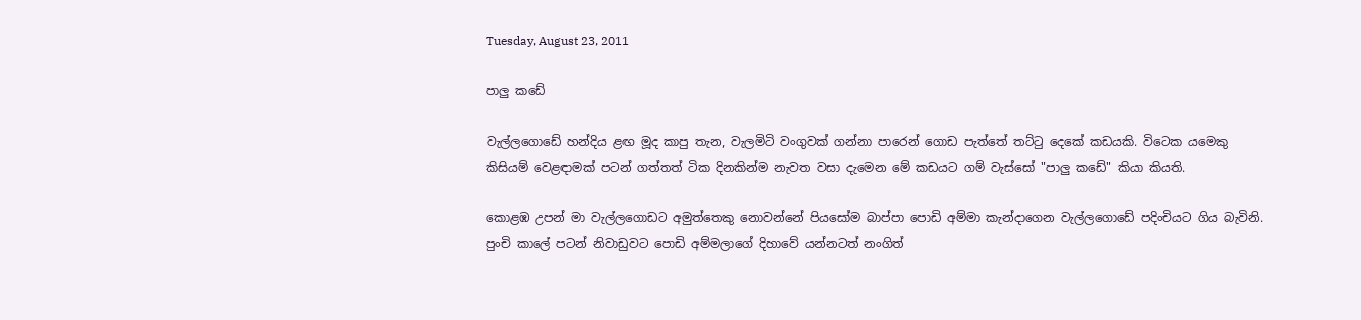Tuesday, August 23, 2011

පාලු කඩේ

වැල්ලගොඩේ හන්දිය ළඟ මූද කාපු තැන, වැලමිටි වංගුවක් ගන්නා පාරෙන් ගොඩ පැත්තේ තට්ටු දෙකේ කඩයකි. විටෙක යමෙකු කිසියම් වෙළඳාමක් පටන් ගත්තත් ටික දිනකින්ම නැවත වසා දැමෙන මේ කඩයට ගම් වැස්සෝ "පාලු කඩේ" කියා කියති.

කොළඹ උපන් මා වැල්ලගොඩට අමුත්තෙකු නොවන්නේ පියසෝම බාප්පා පොඩි අම්මා කැන්දාගෙන වැල්ලගොඩේ පදිංචියට ගිය බැවිනි. පුංචි කාලේ පටන් නිවාඩුවට පොඩි අම්මලාගේ දිහාවේ යන්නටත් නංගිත්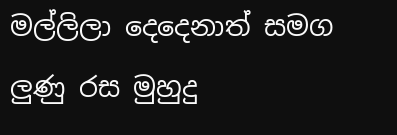මල්ලිලා දෙදෙනාත් සමග ලුණු රස මුහුදු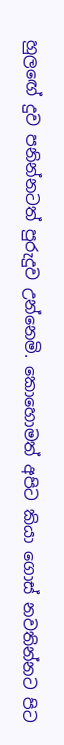හුලඟේ දුව පනින්නටත් පුරුදුව උන්නෙමි. කොහොමත් අපිට කියා ගොස් නවතින්නට පිට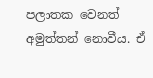පලාතක වෙනත් අමුත්තන් නොවීය. ඒ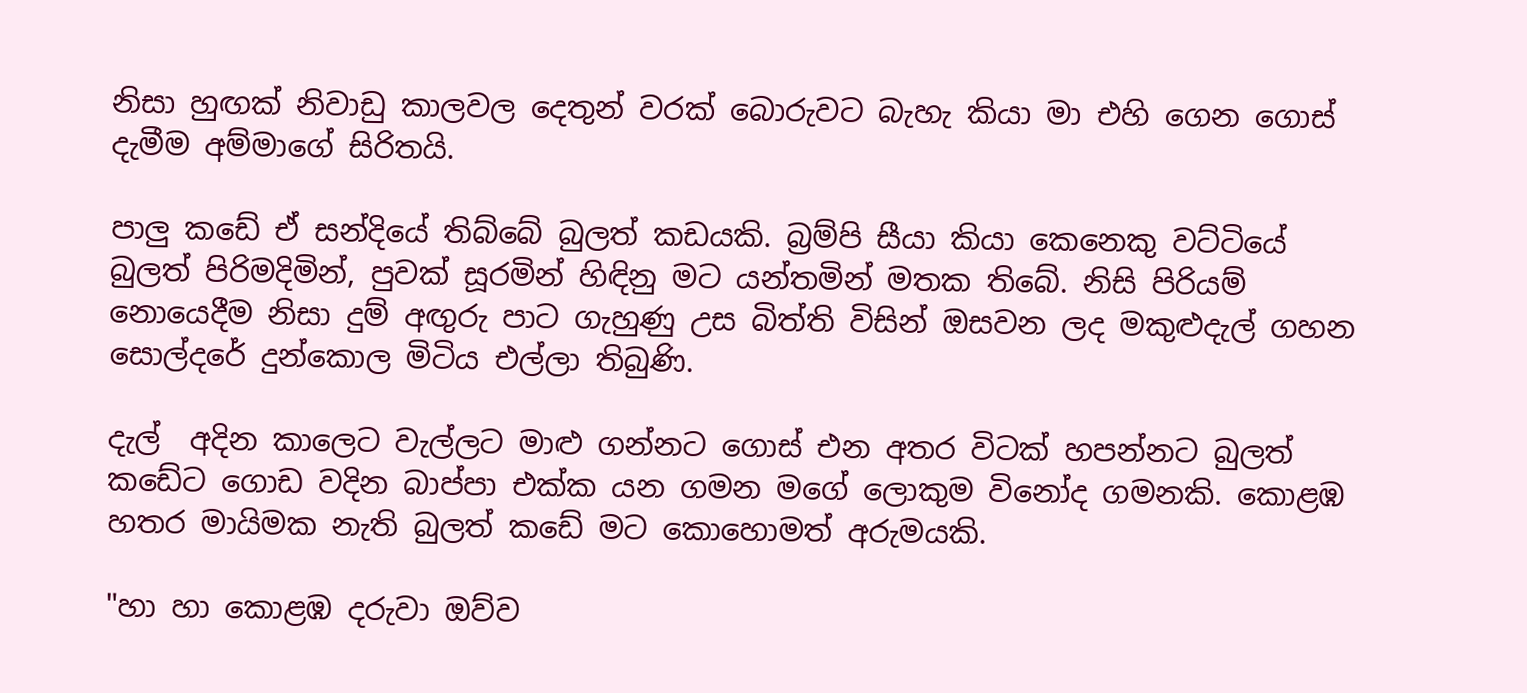නිසා හුඟක් නිවාඩු කාලවල දෙතුන් වරක් බොරුවට බැහැ කියා මා එහි ගෙන ගොස් දැමීම අම්මාගේ සිරිතයි.

පාලු කඩේ ඒ සන්දියේ තිබ්බේ බුලත් කඩයකි. බ්‍රම්පි සීයා කියා කෙනෙකු වට්ටියේ බුලත් පිරිමදිමින්, පුවක් සූරමින් හිඳිනු මට යන්තමින් මතක තිබේ. නිසි පිරියම් නොයෙදීම නිසා දුම් අඟුරු පාට ගැහුණු උස බිත්ති විසින් ඔසවන ලද මකුළුදැල් ගහන සොල්දරේ දුන්කොල මිටිය එල්ලා තිබුණි.

දැල්  අදින කාලෙට වැල්ලට මාළු ගන්නට ගොස් එන අතර විටක් හපන්නට බුලත් කඩේට ගොඩ වදින බාප්පා එක්ක යන ගමන මගේ ලොකුම විනෝද ගමනකි. කොළඹ හතර මායිමක නැති බුලත් කඩේ මට කොහොමත් අරුමයකි.

"හා හා කොළඹ දරුවා ඔව්ව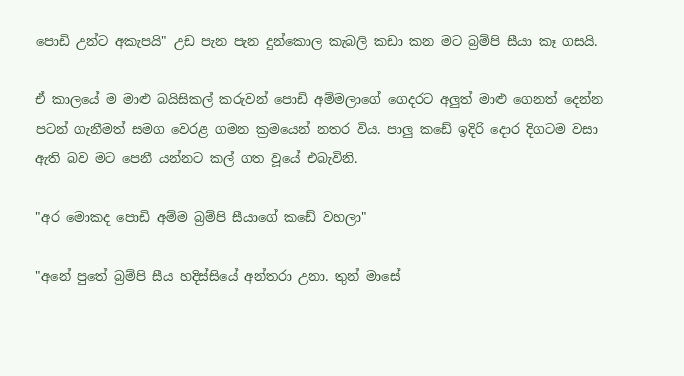පොඩි උන්ට අකැපයි" උඩ පැන පැන දුන්කොල කැබලි කඩා කන මට බ්‍රම්පි සීයා කෑ ගසයි.

ඒ කාලයේ ම මාළු බයිසිකල් කරුවන් පොඩි අම්මලාගේ ගෙදරට අලුත් මාළු ගෙනත් දෙන්න පටන් ගැනීමත් සමග වෙරළ ගමන ක්‍රමයෙන් නතර විය. පාලු කඩේ ඉදිරි දොර දිගටම වසා ඇති බව මට පෙනී යන්නට කල් ගත වූයේ එබැවිනි.

"අර මොකද පොඩි අම්ම බ්‍රම්පි සීයාගේ කඩේ වහලා"

"අනේ පුතේ බ්‍රම්පි සීය හදිස්සියේ අන්තරා උනා. තුන් මාසේ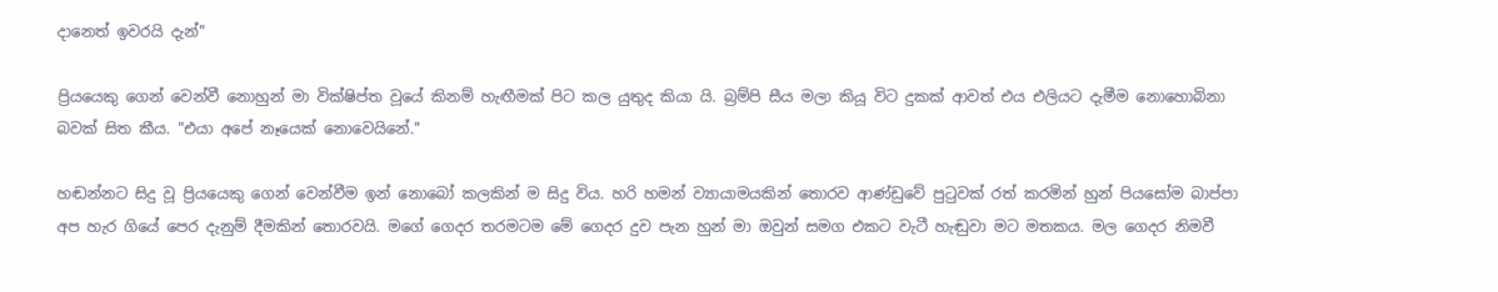දානෙත් ඉවරයි දැන්"

ප්‍රියයෙකු ගෙන් වෙන්වී නොහුන් මා වික්ෂිප්ත වූයේ කිනම් හැඟීමක් පිට කල යුතුද කියා යි. බ්‍රම්පි සීය මලා කියූ විට දුකක් ආවත් එය එලියට දැමීම නොහොබිනා බවක් සිත කීය. "එයා අපේ නෑයෙක් නොවෙයිනේ."

හඬන්නට සිදු වූ ප්‍රියයෙකු ගෙන් වෙන්වීම ඉන් නොබෝ කලකින් ම සිදු විය. හරි හමන් ව්‍යායාමයකින් තොරව ආණ්ඩුවේ පුටුවක්‌ රත් කරමින් හුන් පියසෝම බාප්පා අප හැර ගියේ පෙර දැනුම් දීමකින් තොරවයි. මගේ ගෙදර තරමටම මේ ගෙදර දුව පැන හුන් මා ඔවුන් සමග එකට වැටී හැඬුවා මට මතකය. මල ගෙදර නිමවී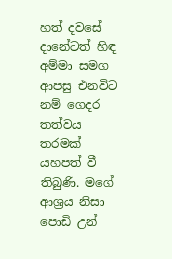හත් දවසේ දානේටත් හිඳ අම්මා සමග ආපසු එනවිට නම් ගෙදර තත්වය තරමක් යහපත් වී තිබුණි. මගේ ආශ්‍රය නිසා පොඩි උන්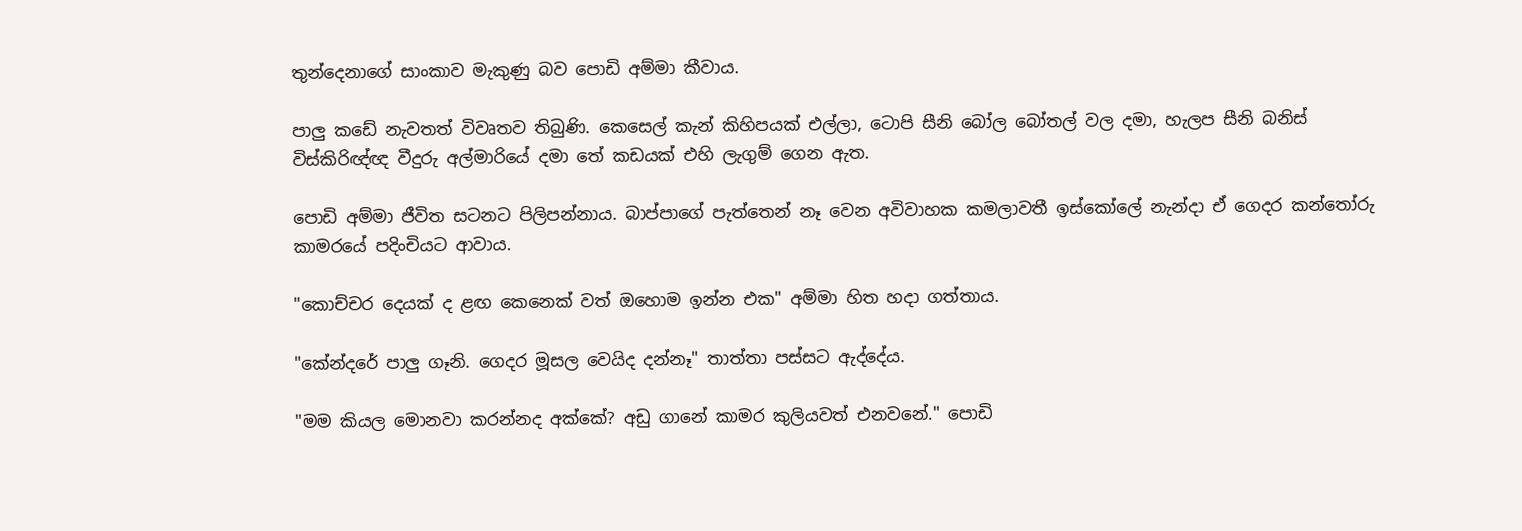තුන්දෙනාගේ සාංකාව මැකුණු බව පොඩි අම්මා කීවාය.

පාලු කඩේ නැවතත් විවෘතව තිබුණි. කෙසෙල් කැන් කිහිපයක් එල්ලා, ටොපි සීනි බෝල බෝතල් වල දමා, හැලප සීනි බනිස් විස්කිරිඥ්ඥ වීදුරු අල්මාරියේ දමා තේ කඩයක් එහි ලැගුම් ගෙන ඇත.

පොඩි අම්මා ජීවිත සටනට පිලිපන්නාය. බාප්පාගේ පැත්තෙන් නෑ වෙන අවිවාහක කමලාවතී ඉස්කෝලේ නැන්දා ඒ ගෙදර කන්තෝරු කාමරයේ පදිංචියට ආවාය.

"කොච්චර දෙයක් ද ළඟ කෙනෙක් වත් ඔහොම ඉන්න එක" අම්මා හිත හදා ගත්තාය.

"කේන්දරේ පාලු ගෑනි. ගෙදර මූසල වෙයිද දන්නෑ" තාත්තා පස්සට ඇද්දේය.

"මම කියල මොනවා කරන්නද අක්කේ? අඩු ගානේ කාමර කුලියවත් එනවනේ." පොඩි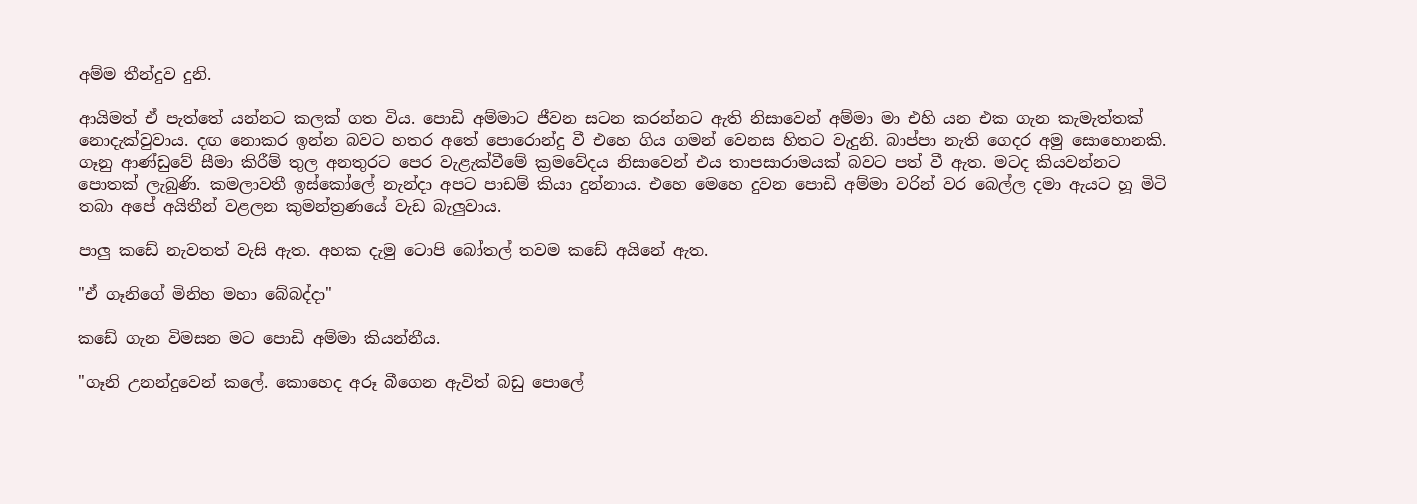අම්ම තීන්දුව දුනි.

ආයිමත් ඒ පැත්තේ යන්නට කලක් ගත විය. පොඩි අම්මාට ජීවන සටන කරන්නට ඇති නිසාවෙන් අම්මා මා එහි යන එක ගැන කැමැත්තක් නොදැක්වුවාය. දඟ නොකර ඉන්න බවට හතර අතේ පොරොන්දු වී එහෙ ගිය ගමන් වෙනස හිතට වැදුනි. බාප්පා නැති ගෙදර අමු සොහොනකි. ගෑනු ආණ්ඩුවේ සීමා කිරීම් තුල අනතුරට පෙර වැළැක්වීමේ ක්‍රමවේදය නිසාවෙන් එය තාපසාරාමයක් බවට‍ පත් වී ඇත. මටද කියවන්නට පොතක් ලැබුණි. කමලාවතී ඉස්කෝලේ නැන්දා අපට පාඩම් කියා දුන්නාය. එහෙ මෙහෙ දුවන පොඩි අම්මා වරින් වර බෙල්ල දමා ඇයට හූ මිටි තබා අපේ අයිතීන් වළලන කුමන්ත්‍රණයේ වැඩ බැලුවාය.

පාලු කඩේ නැවතත් වැසි ඇත. අහක දැමු ටොපි බෝතල් තවම කඩේ අයිනේ ඇත.

"ඒ ගෑනිගේ මිනිහ මහා බේබද්දා"

කඩේ ගැන විමසන මට පොඩි අම්මා කියන්නීය.

"ගෑනි උනන්දුවෙන් කලේ. කොහෙද අරූ බීගෙන ඇවිත් බඩු පොලේ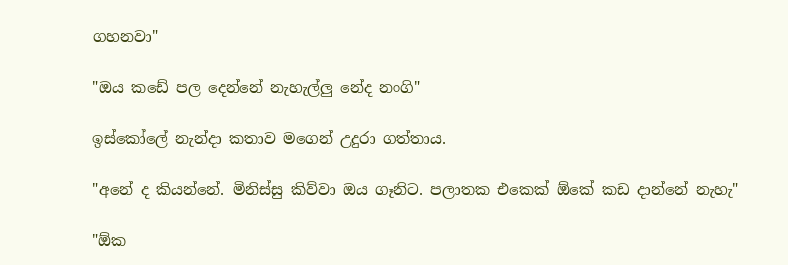ගහනවා"

"ඔය කඩේ පල දෙන්නේ නැහැල්ලු නේද නංගි"

ඉස්කෝලේ නැන්දා කතාව මගෙන් උදුරා ගත්තාය.

"අනේ ද කියන්නේ. මිනිස්සු කිව්වා ඔය ගෑනිට. පලාතක එකෙක් ඕකේ කඩ දාන්නේ නැහැ"

"ඕක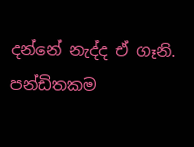දන්නේ නැද්ද ඒ ගෑනි. පන්ඩිතකම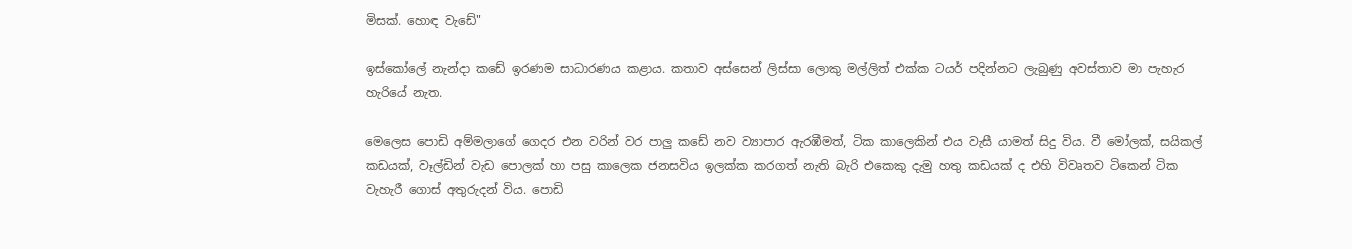මිසක්. හොඳ වැඩේ"

ඉස්කෝලේ නැන්දා කඩේ ඉරණම සාධාරණය කළාය. කතාව අස්සෙන් ලිස්සා ලොකු මල්ලිත් එක්ක ටයර් පදින්නට ලැබුණු අවස්තාව මා පැහැර හැරියේ නැත.

මෙලෙස පොඩි අම්මලාගේ ගෙදර එන වරින් වර පාලු කඩේ නව ව්‍යාපාර ඇරඹීමත්, ටික කාලෙකින් එය වැසී යාමත් සිදු විය. වී මෝලක්, සයිකල් කඩයක්, වෑල්ඩින් වැඩ පොලක් හා පසු කාලෙක ජනසවිය ඉලක්ක කරගත් නැති බැරි එකෙකු දැමු හතු කඩයක් ද එහි විවෘතව ටිකෙන් ටික වැහැරී ගොස් අතුරුදන් විය. පොඩි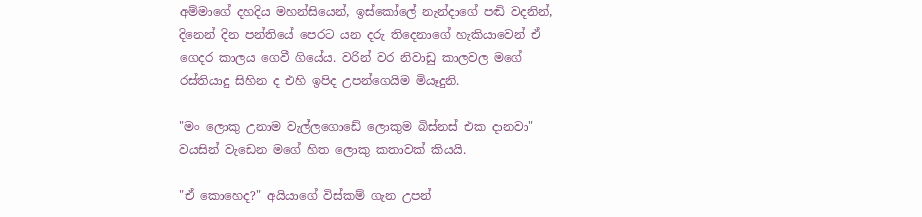අම්මාගේ දහදිය මහන්සියෙන්, ඉස්කෝලේ නැන්දාගේ පඬි වදනින්, දිනෙන් දින පන්තියේ පෙරට යන දරු තිදෙනාගේ හැකියාවෙන් ඒ ගෙදර කාලය ගෙවී ගියේය. වරින් වර නිවාඩු කාලවල මගේ රස්තියාදු සිහින ද එහි ඉපිද උපන්ගෙයිම මියෑදුනි.

"මං ලොකු උනාම වැල්ලගොඩේ ලොකුම බිස්නස් එක දානවා" වයසින් වැඩෙන මගේ හිත ලොකු කතාවක් කියයි.

"ඒ කොහෙද?" අයියාගේ විස්කම් ගැන උපන්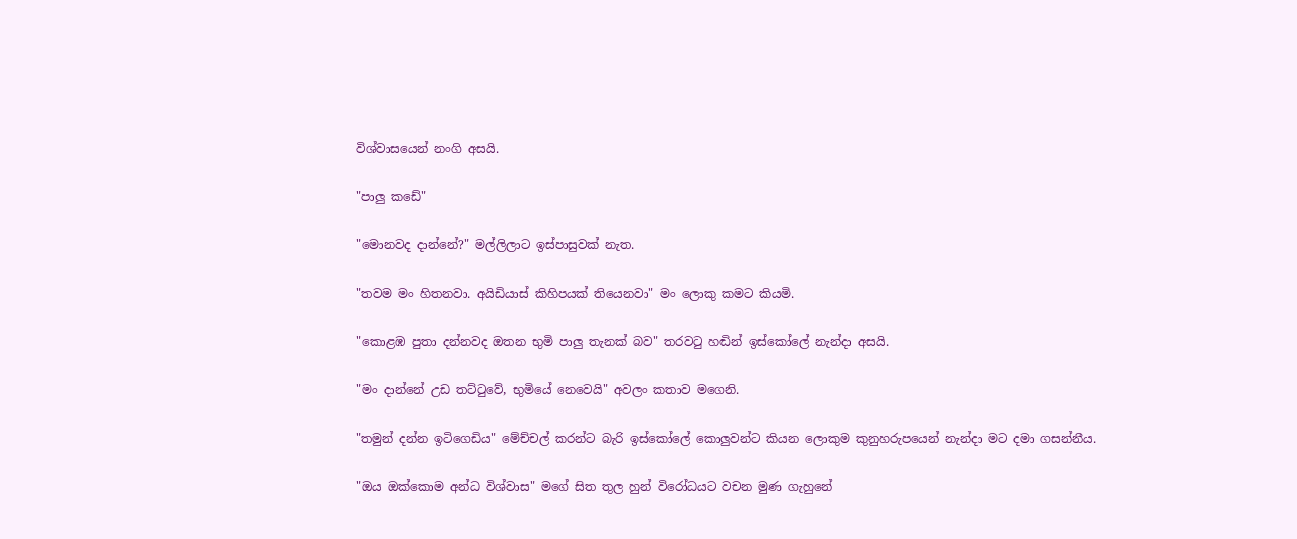විශ්වාසයෙන් නංගි අසයි.

"පාලු කඩේ"

"මොනවද දාන්නේ?" මල්ලිලාට ඉස්පාසුවක් නැත.

"තවම මං හිතනවා. අයිඩියාස් කිහිපයක් තියෙනවා" මං ලොකු කමට කියමි.

"කොළඹ පුතා දන්නවද ඔතන භුමි පාලු තැනක් බව" තරවටු හඬින් ඉස්කෝලේ නැන්දා අසයි.

"මං දාන්නේ උඩ තට්ටුවේ, භුමියේ නෙවෙයි" අවලං කතාව මගෙනි.

"තමුන් දන්න ඉටිගෙඩිය" මේච්චල් කරන්ට බැරි ඉස්කෝලේ කොලුවන්ට කියන ලොකුම කුනුහරුපයෙන් නැන්දා මට දමා ගසන්නීය.

"ඔය ඔක්කොම අන්ධ විශ්වාස" මගේ සිත තුල හුන් විරෝධයට වචන මුණ ගැහුනේ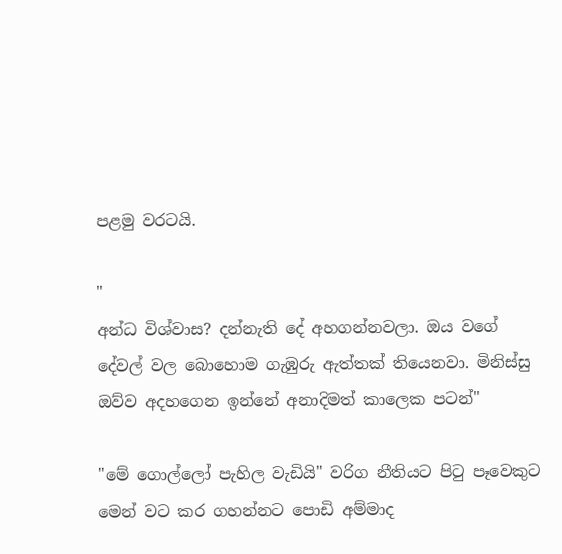පළමු වරටයි.

"
අන්ධ විශ්වාස? දන්නැති දේ අහගන්නවලා. ඔය වගේ දේවල් වල බොහොම ගැඹුරු ඇත්තක් තියෙනවා. මිනිස්සු ඔව්ව අදහගෙන ඉන්නේ අනාදිමත් කාලෙක පටන්"

"මේ ගොල්ලෝ පැහිල වැඩියි" වරිග නීතියට පිටු පෑවෙකුට මෙන් වට කර ගහන්නට පොඩි අම්මාද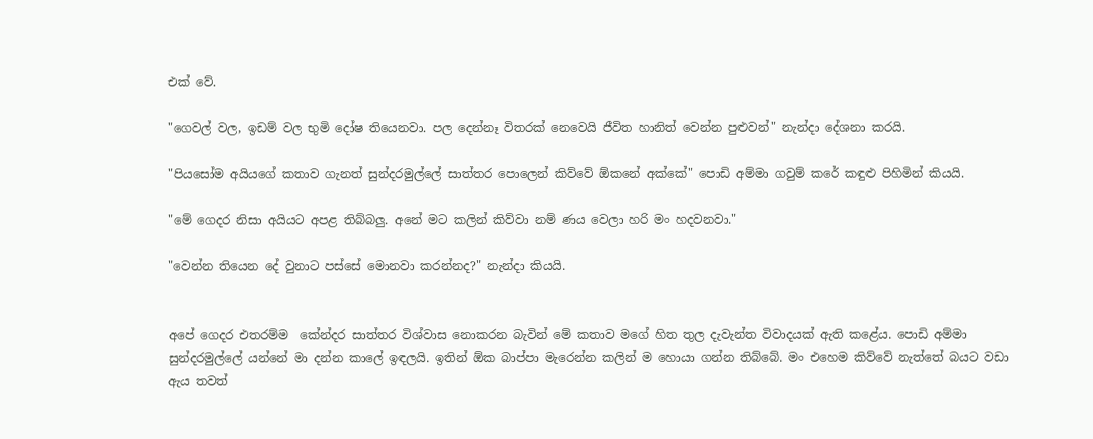එක් වේ.

"ගෙවල් වල, ඉඩම් වල භුමි දෝෂ තියෙනවා. පල දෙන්නෑ විතරක් නෙවෙයි ජීවිත හානිත් වෙන්න පුළුවන්" නැන්දා දේශනා කරයි.

"පියසෝම අයියගේ කතාව ගැනත් සුන්දරමුල්ලේ සාත්තර පොලෙන් කිව්වේ ඕකනේ අක්කේ" පොඩි අම්මා ගවුම් කරේ කඳුළු පිහිමින් කියයි.

"මේ ගෙදර නිසා අයියට අපළ තිබ්බලු. අනේ මට කලින් කිව්වා නම් ණය වෙලා හරි මං හදවනවා."

"වෙන්න තියෙන දේ වුනාට පස්සේ මොනවා කරන්නද?" නැන්දා කියයි.


අපේ ගෙදර එතරම්ම  කේන්දර සාත්තර විශ්වාස නොකරන බැවින් මේ කතාව මගේ හිත තුල දැවැන්ත විවාදයක් ඇති කළේය. පොඩි අම්මා සුන්දරමුල්ලේ යන්නේ මා දන්න කාලේ ඉඳලයි. ඉතින් ඕක බාප්පා මැරෙන්න කලින් ම හොයා ගන්න තිබ්බේ. මං එහෙම කිව්වේ නැත්තේ බයට වඩා ඇය තවත්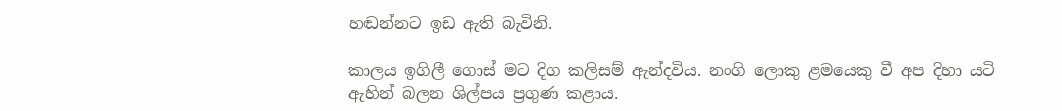හඬන්නට ඉඩ ඇති බැවිනි.

කාලය ඉගිලී ගොස් මට දිග කලිසම් ඇන්දවිය. නංගි ලොකු ළමයෙකු වී අප දිහා යටි ඇහින් බලන ශිල්පය ප්‍රගුණ කළාය.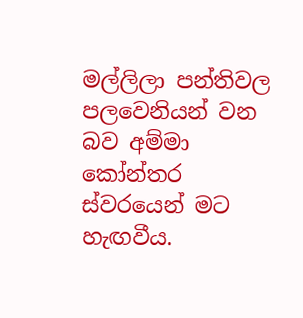මල්ලිලා පන්තිවල පලවෙනියන් වන බව අම්මා කෝන්තර ස්වරයෙන් මට හැඟවීය.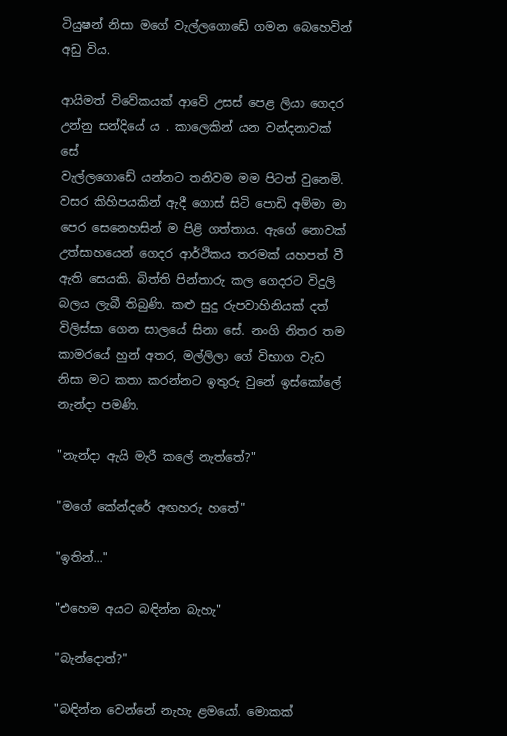ටියුෂන් නිසා මගේ වැල්ලගොඩේ ගමන බෙහෙවින් අඩු විය.

ආයිමත් විවේකයක් ආවේ උසස් පෙළ ලියා ගෙදර උන්නු සන්දියේ ය . කාලෙකින් යන වන්දනාවක් සේ
වැල්ලගොඩේ යන්නට තනිවම මම පිටත් වුනෙමි. වසර කිහිපයකින් ඇදී ගොස් සිටි පොඩි අම්මා මා පෙර සෙනෙහසින් ම පිළි ගත්තාය. ඇගේ නොවක් උත්සාහයෙන් ගෙදර ආර්ථිකය තරමක් යහපත් වී ඇති සෙයකි. බිත්ති පින්තාරු කල ගෙදරට විදුලි බලය ලැබී තිබුණි. කළු සුදු රුපවාහිනියක් දත් විලිස්සා ගෙන සාලයේ සිනා සේ. නංගි නිතර තම කාමරයේ හුන් අතර, මල්ලිලා ගේ විභාග වැඩ නිසා මට කතා කරන්නට ඉතුරු වුනේ ඉස්කෝලේ නැන්දා පමණි.

"නැන්දා ඇයි මැරී කලේ නැත්තේ?"

"මගේ කේන්දරේ අඟහරු හතේ"

"ඉතින්..."

"එහෙම අයට බඳින්න බැහැ"

"බැන්දොත්?"

"බඳින්න වෙන්නේ නැහැ ළමයෝ. මොකක්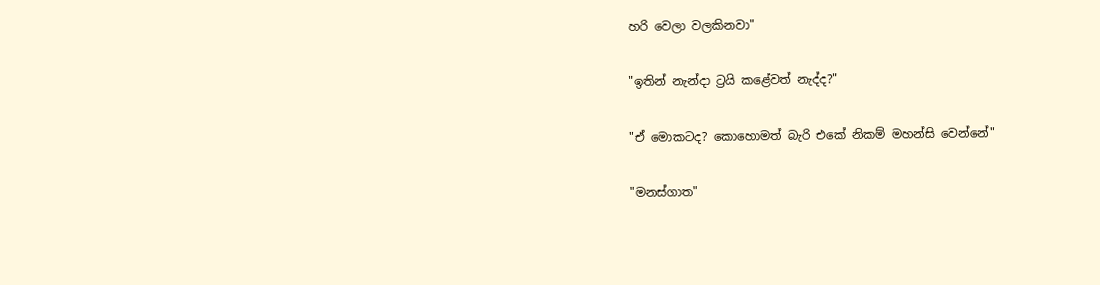හරි වෙලා වලකිනවා"

"ඉතින් නැන්දා ට්‍රයි කළේවත් නැද්ද?"

"ඒ මොකටද? කොහොමත් බැරි එකේ නිකම් මහන්සි වෙන්නේ"

"මනස්ගාත"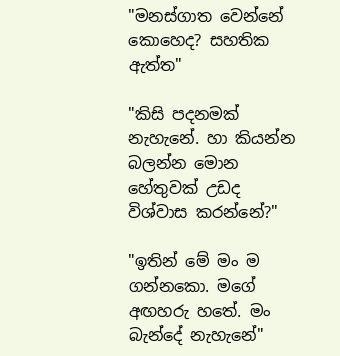"මනස්ගාත වෙන්නේ කොහෙද? සහතික ඇත්ත"

"කිසි පදනමක් නැහැනේ. හා කියන්න බලන්න මොන හේතුවක් උඩද විශ්වාස කරන්නේ?"

"ඉතින් මේ මං ම ගන්නකො. මගේ අඟහරු හතේ. මං බැන්දේ නැහැනේ"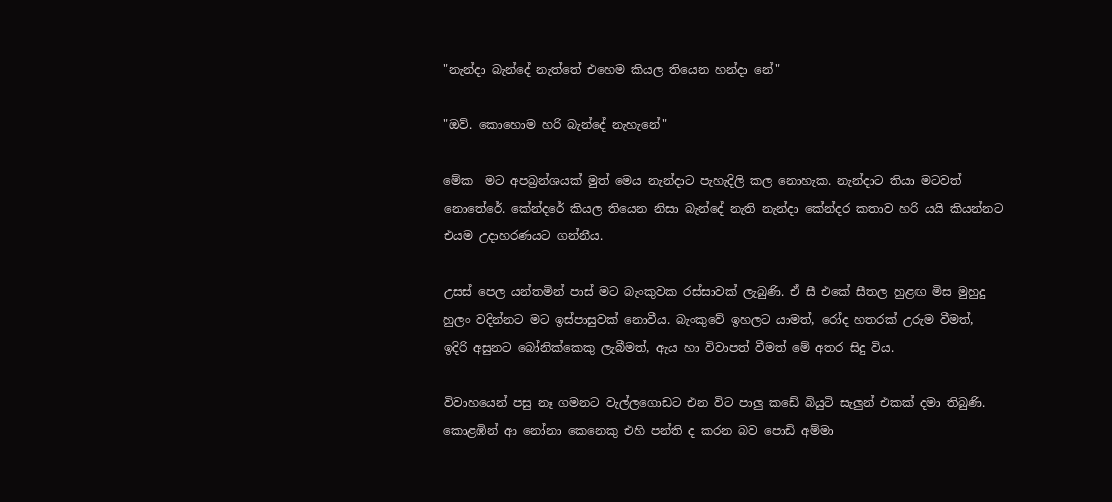"නැන්දා බැන්දේ නැත්තේ එහෙම කියල තියෙන හන්දා නේ"

"ඔව්. කොහොම හරි බැන්දේ නැහැනේ"

මේක  මට අපබ්‍රන්ශයක් මුත් මෙය නැන්දාට පැහැදිලි කල නොහැක. නැන්දාට තියා මටවත් නොතේරේ. කේන්දරේ කියල තියෙන නිසා බැන්දේ නැති නැන්දා කේන්දර කතාව හරි යයි කියන්නට එයම උදාහරණයට ගන්නීය.

උසස් පෙල යන්තමින් පාස් මට බැංකුවක රස්සාවක් ලැබුණි. ඒ සී එකේ සීතල හුළඟ මිස මුහුදු හුලං වදින්නට මට ඉස්පාසුවක් නොවීය. බැංකුවේ ඉහලට යාමත්, රෝද හතරක් උරුම වීමත්, ඉදිරි අසුනට බෝනික්කෙකු ලැබීමත්, ඇය හා විවාපත් වීමත් මේ අතර සිදු විය.

විවාහයෙන් පසු නෑ ගමනට වැල්ලගොඩට එන විට පාලු කඩේ බියුටි සැලුන් එකක් දමා තිබුණි. කොළඹින් ආ නෝනා කෙනෙකු එහි පන්ති ද කරන බව පොඩි අම්මා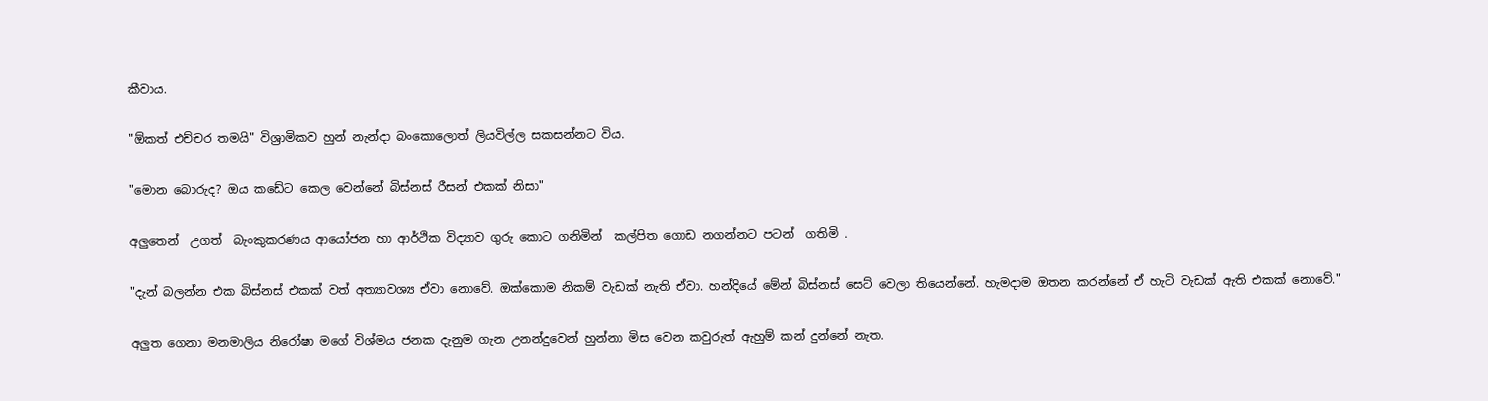කීවාය.

"ඕකත් එච්චර තමයි" විශ්‍රාමිකව හුන් නැන්දා බංකොලොත් ලියවිල්ල සකසන්නට විය.

"මොන බොරුද? ඔය කඩේට කෙල වෙන්නේ බිස්නස් රීසන් එකක් නිසා"

අලුතෙන්  උගත්  බැංකුකරණය ආයෝජන හා ආර්ථික විද්‍යාව ගුරු කොට ගනිමින්  කල්පිත ගොඩ නගන්නට පටන්  ගතිමි .

"දැන් බලන්න එක බිස්නස් එකක් වත් අත්‍යාවශ්‍ය ඒවා නොවේ. ඔක්කොම නිකම් වැඩක් නැති ඒවා. හන්දියේ මේන් බිස්නස් සෙට් වෙලා තියෙන්නේ. හැමදාම ඔතන කරන්නේ ඒ හැටි වැඩක් ඇති එකක් නොවේ."

අලුත ගෙනා මනමාලිය නිරෝෂා මගේ විශ්මය ජනක දැනුම ගැන උනන්දුවෙන් හුන්නා මිස වෙන කවුරුත් ඇහුම් කන් දුන්නේ නැත.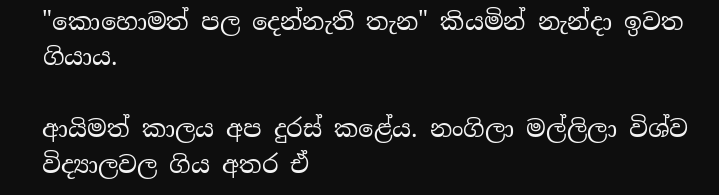"කොහොමත් පල දෙන්නැති තැන" කියමින් නැන්දා ඉවත ගියාය.

ආයිමත් කාලය අප දුරස් කළේය. නංගිලා මල්ලිලා විශ්ව විද්‍යාලවල ගිය අතර ඒ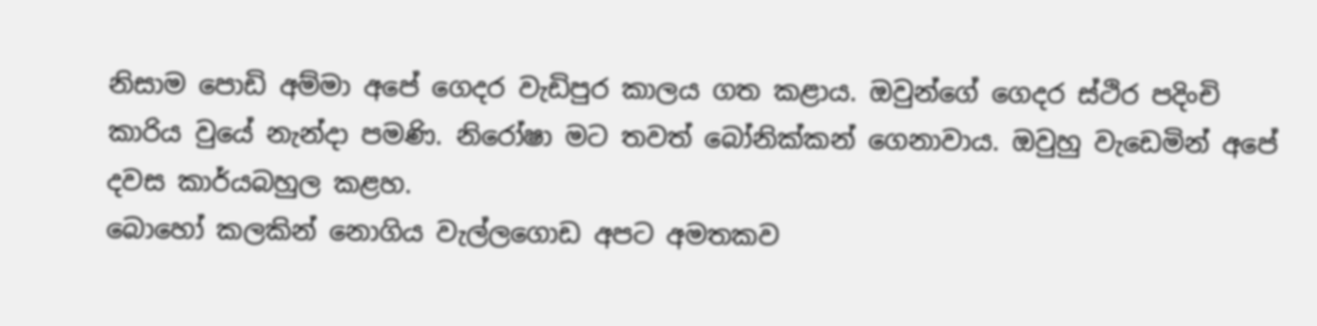නිසාම පොඩි අම්මා අපේ ගෙදර වැඩිපුර කාලය ගත කළාය. ඔවුන්ගේ ගෙදර ස්ථිර පදිංචි කාරිය වුයේ නැන්දා පමණි. නිරෝෂා මට තවත් බෝනික්කන් ගෙනාවාය. ඔවුහු වැඩෙමින් අපේ දවස කාර්යබහුල කළහ.
බොහෝ කලකින් නොගිය වැල්ලගොඩ අපට අමතකව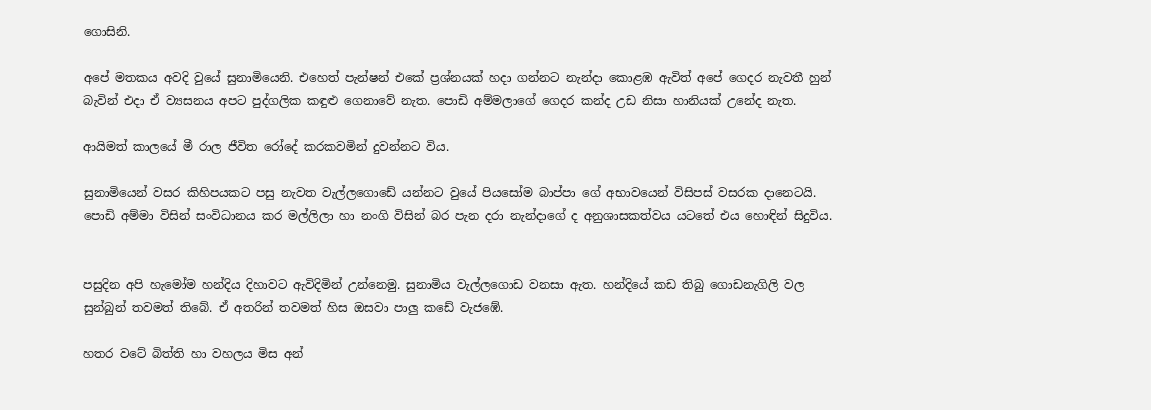ගොසිනි.

අපේ මතකය අවදි වුයේ සුනාමියෙනි. එහෙත් පැන්ෂන් එකේ ප්‍රශ්නයක් හදා ගන්නට නැන්දා කොළඹ ඇවිත් අපේ ගෙදර නැවතී හුන් බැවින් එදා ඒ ව්‍යසනය අපට පුද්ගලික කඳුළු ගෙනාවේ නැත. පොඩි අම්මලාගේ ගෙදර කන්ද උඩ නිසා හානියක් උනේද නැත.

ආයිමත් කාලයේ මී රාල ජීවිත රෝදේ කරකවමින් දුවන්නට විය.

සුනාමියෙන් වසර කිහිපයකට පසු නැවත වැල්ලගොඩේ යන්නට වුයේ පියසෝම බාප්පා ගේ අභාවයෙන් විසිපස් වසරක දානෙටයි. පොඩි අම්මා විසින් සංවිධානය කර මල්ලිලා හා නංගි විසින් බර පැන දරා නැන්දාගේ ද අනුශාසකත්වය යටතේ එය හොඳින් සිදුවිය.


පසුදින අපි හැමෝම හන්දිය දිහාවට ඇවිදිමින් උන්නෙමු. සුනාමිය වැල්ලගොඩ වනසා ඇත. හන්දියේ කඩ තිබු ගොඩනැගිලි වල සුන්බුන් තවමත් තිබේ. ඒ අතරින් තවමත් හිස ඔසවා පාලු කඩේ වැජඹේ.

හතර වටේ බිත්ති හා වහලය මිස අන්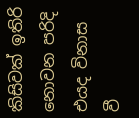කිසිවක් ඉතිරි නොවන පරිදි එයද විනාස වී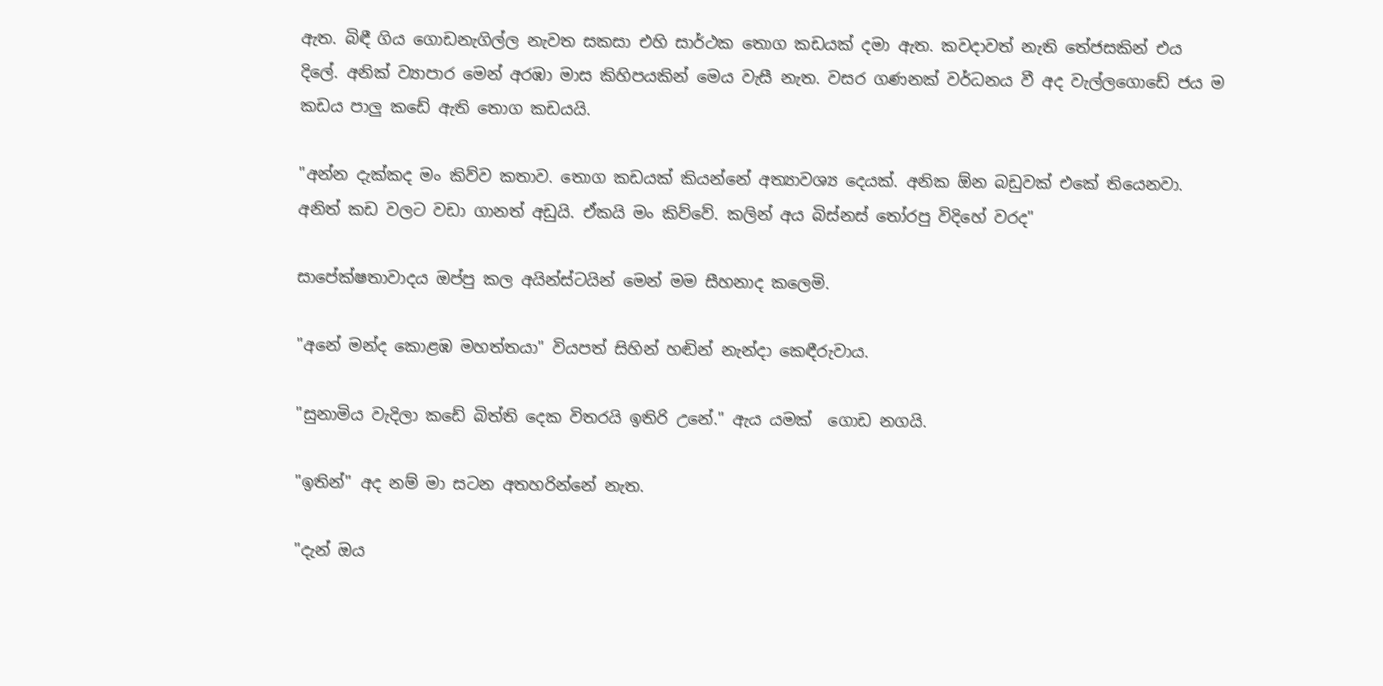ඇත. බිඳී ගිය ගොඩනැගිල්ල නැවත සකසා එහි සාර්ථක තොග කඩයක් දමා ඇත. කවදාවත් නැති තේජසකින් එය දිලේ. අනික් ව්‍යාපාර මෙන් අරඹා මාස කිහිපයකින් මෙය වැසී නැත. වසර ගණනක් වර්ධනය වී අද වැල්ලගොඩේ ජය ම කඩය පාලු කඩේ ඇති තොග කඩයයි.

"අන්න දැක්කද මං කිව්ව කතාව. තොග කඩයක් කියන්නේ අත්‍යාවශ්‍ය දෙයක්. අනික ඕන බඩුවක් එකේ තියෙනවා. අනිත් කඩ වලට වඩා ගානත් අඩුයි. ඒකයි මං කිව්වේ. කලින් අය බිස්නස් තෝරපු විදිහේ වරද"

සාපේක්ෂතාවාදය ඔප්පු කල අයින්ස්ටයින් මෙන් මම සීහනාද කලෙමි.

"අනේ මන්ද කොළඹ මහත්තයා" වියපත් සිහින් හඬින් නැන්දා කෙඳීරුවාය.

"සුනාමිය වැදිලා කඩේ බිත්ති දෙක විතරයි ඉතිරි උනේ." ඇය යමක්  ගොඩ නගයි.

"ඉතින්" අද නම් මා සටන අතහරින්නේ නැත.

"දැන් ඔය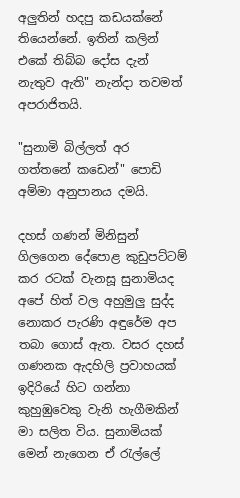අලුතින් හදපු කඩයක්නේ තියෙන්නේ. ඉතින් කලින් එකේ තිබ්බ දෝස දැන් නැතුව ඇති" නැන්දා තවමත් අපරාජිතයි.

"සුනාමි බිල්ලත් අර ගත්තනේ කඩෙන්" පොඩි අම්මා අනුපානය දමයි.

දහස් ගණන් මිනිසුන් ගිලගෙන දේපොළ කුඩුපට්ටම් කර රටක් වැනසූ සුනාමියද අපේ හිත් වල අහුමුලු සුද්ද නොකර පැරණි අඳුරේම අප තබා ගොස් ඇත. වසර දහස් ගණනක ඇදහිලි ප්‍රවාහයක් ඉදිරියේ හිට ගන්නා කුහුඹුවෙකු වැනි හැගීමකින් මා සලිත විය. සුනාමියක් මෙන් නැගෙන ඒ රැල්ලේ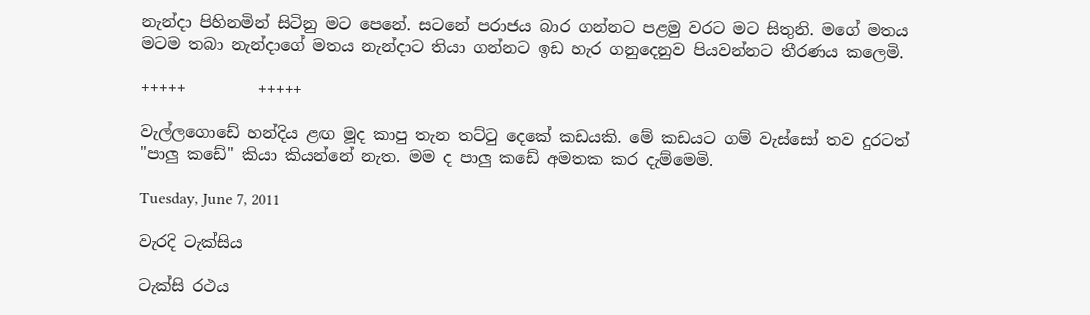නැන්දා පිහිනමින් සිටිනු මට පෙනේ. සටනේ පරාජය බාර ගන්නට පළමු වරට මට සිතුනි. මගේ මතය මටම තබා නැන්දාගේ මතය නැන්දාට තියා ගන්නට ඉඩ හැර ගනුදෙනුව පියවන්නට තීරණය කලෙමි.

+++++         +++++

වැල්ලගොඩේ හන්දිය ළඟ මූද කාපු තැන තට්ටු දෙකේ කඩයකි. මේ කඩයට ගම් වැස්සෝ තව දුරටත් "පාලු කඩේ" කියා කියන්නේ නැත. මම ද පාලු කඩේ අමතක කර දැම්මෙමි.

Tuesday, June 7, 2011

වැරදි ටැක්සිය

ටැක්සි රථය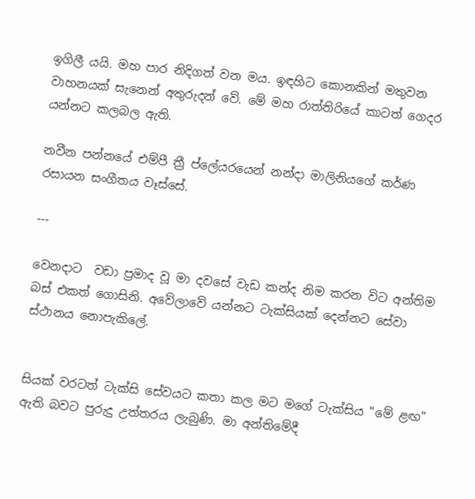ඉගිලී යයි. මහ පාර නිදිගත් වන මය. ඉඳහිට කොනකින් මතුවන වාහනයක් සැනෙන් අතුරුදන් වේ. මේ මහ රාත්තිරියේ කාටත් ගෙදර යන්නට කලබල ඇති.

නවීන පන්නයේ එම්පී ත්‍රී ප්ලේයරයෙන් නන්දා මාලිනියගේ කර්ණ රසායන සංගීතය වෑස්සේ.

---

වෙනදාට  වඩා ප්‍රමාද වූ මා දවසේ වැඩ කන්ද නිම කරන විට අන්තිම බස් එකත් ගොසිනි. අවේලාවේ යන්නට ටැක්සියක් දෙන්නට සේවා ස්ථානය නොපැකිලේ.


සියක් වරටත් ටැක්සි සේවයට කතා කල මට මගේ ටැක්සිය "මේ ළඟ" ඇති බවට පුරුදු උත්තරය ලැබුණි. මා අන්තිමේදී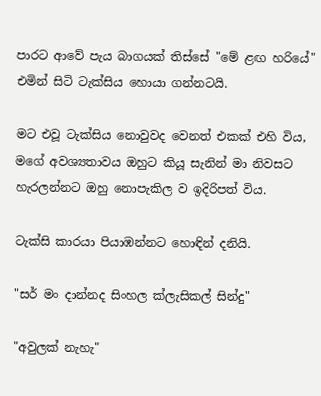පාරට ආවේ පැය බාගයක් තිස්සේ "මේ ළඟ හරියේ" එමින් සිටි ටැක්සිය හොයා ගන්නටයි.

මට එවූ ටැක්සිය නොවුවද වෙනත් එකක් එහි විය, මගේ අවශ්‍යතාවය ඔහුට කියූ සැනින් මා නිවසට හැරලන්නට ඔහු නොපැකිල ව ඉදිරිපත් විය.

ටැක්සි කාරයා පියාඹන්නට හොඳින් දනියි.

"සර් මං දාන්නද සිංහල ක්ලැසිකල් සින්දු"

"අවුලක් නැහැ"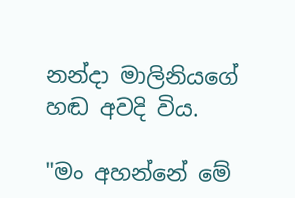නන්දා මාලිනියගේ හඬ අවදි විය.

"මං අහන්නේ මේ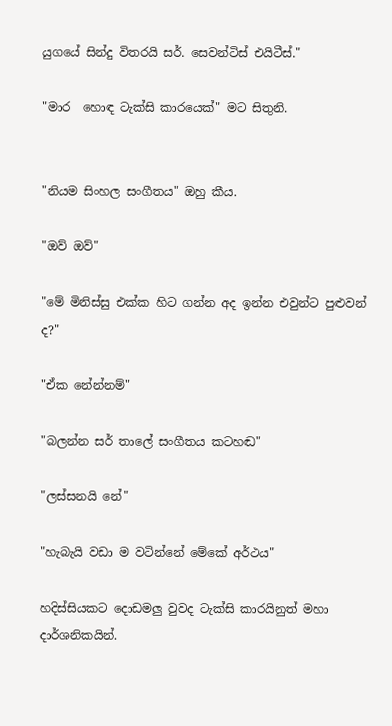යුගයේ සින්දු විතරයි සර්. සෙවන්ටිස් එයිටීස්‌."

"මාර  හොඳ ටැක්සි කාරයෙක්" මට සිතුනි.


"නියම සිංහල සංගීතය" ඔහු කීය.

"ඔව් ඔව්"

"මේ මිනිස්සු එක්ක හිට ගන්න අද ඉන්න එවුන්ට පුළුවන් ද?"

"ඒක නේන්නම්"

"බලන්න සර් තාලේ සංගීතය කටහඬ"

"ලස්සනයි නේ"

"හැබැයි වඩා ම වටින්නේ මේකේ අර්ථය"

හදිස්සියකට දොඩමලු වුවද ටැක්සි කාරයිනුත් මහා දාර්ශනිකයින්.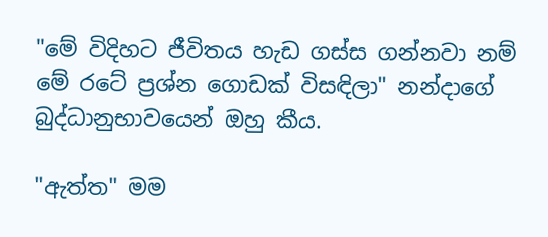"මේ විදිහට ජීවිතය හැඩ ගස්ස ගන්නවා නම් මේ රටේ ප්‍රශ්න ගොඩක් විසඳිලා" නන්දාගේ බුද්ධානුභාවයෙන් ඔහු කීය.

"ඇත්ත" මම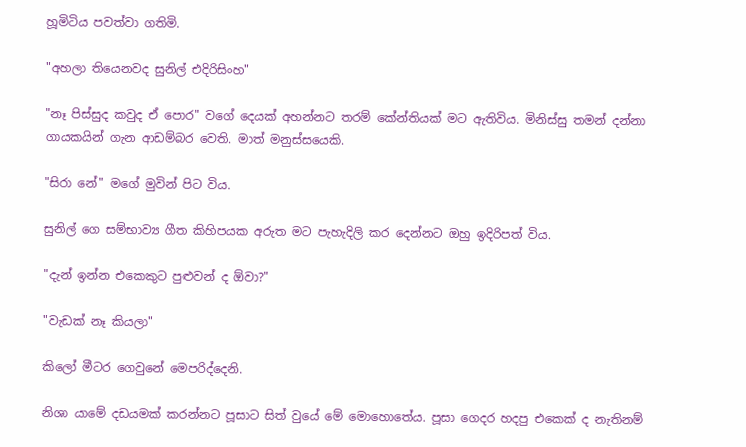හූමිටිය පවත්වා ගතිමි.

"අහලා තියෙනවද සුනිල් එදිරිසිංහ"

"නෑ පිස්සුද කවුද ඒ පොර" වගේ දෙයක් අහන්නට තරම් කේන්තියක් මට ඇතිවිය. මිනිස්සු තමන් දන්නා ගායකයින් ගැන ආඩම්බර වෙති. මාත් මනුස්සයෙකි.

"සිරා නේ" මගේ මුවින් පිට විය.

සුනිල් ගෙ සම්භාව්‍ය ගීත කිහිපයක අරුත මට පැහැදිලි කර දෙන්නට ඔහු ඉදිරිපත් විය.

"දැන් ඉන්න එකෙකුට පුළුවන් ද ඕවා?"

"වැඩක් නෑ කියලා"

කිලෝ මීටර ගෙවුනේ මෙපරිද්දෙනි.

නිශා යාමේ දඩයමක් කරන්නට පූසාට සිත් වුයේ මේ මොහොතේය. පූසා ගෙදර හදපු එකෙක් ද නැතිනම්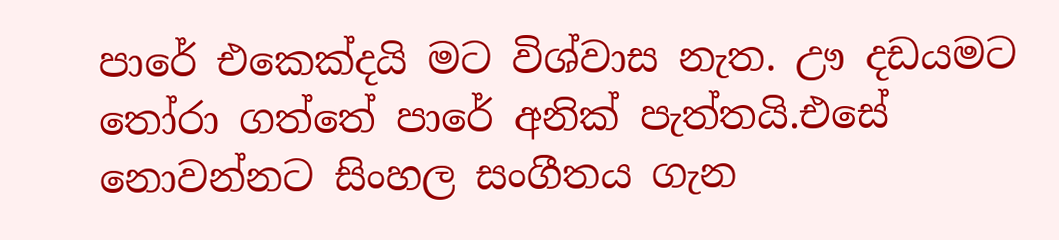පාරේ එකෙක්දයි මට විශ්වාස නැත. ඌ දඩයමට තෝරා ගත්තේ පාරේ අනික් පැත්තයි.එසේ නොවන්නට සිංහල සංගීතය ගැන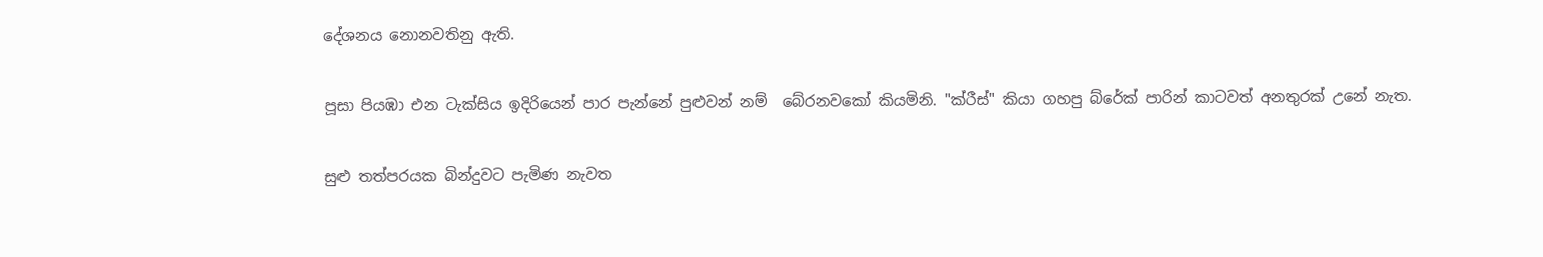දේශනය නොනවතිනු ඇති.

පූසා පියඹා එන ටැක්සිය ඉදිරියෙන් පාර පැන්නේ පුළුවන් නම්  බේරනවකෝ කියමිනි. "ක්රීස්" කියා ගහපු බ්රේක් පාරින් කාටවත් අනතුරක් උනේ නැත.

සුළු තත්පරයක බින්දුවට පැමිණ නැවත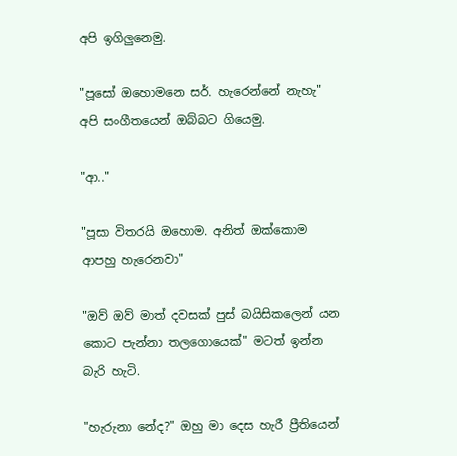අපි ඉගිලුනෙමු.

"පූසෝ ඔහොමනෙ සර්. හැරෙන්නේ නැහැ" අපි සංගීතයෙන් ඔබ්බට ගියෙමු.

"ආ.."

"පූසා විතරයි ඔහොම. අනිත් ඔක්කොම ආපහු හැරෙනවා"

"ඔව් ඔව් මාත් දවසක් පුස් බයිසිකලෙන් යන කොට පැන්නා තලගොයෙක්" මටත් ඉන්න බැරි හැටි.

"හැරුනා නේද?" ඔහු මා දෙස හැරී ප්‍රීතියෙන්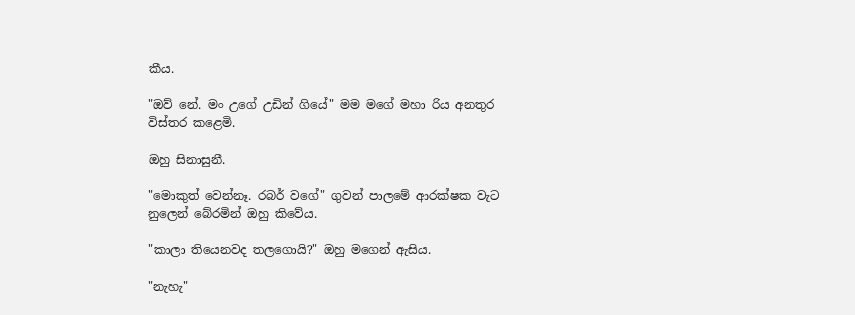කීය.

"ඔව් නේ. මං උගේ උඩින් ගියේ" මම මගේ මහා රිය අනතුර විස්තර කළෙමි.

ඔහු සිනාසුනී.

"මොකුත් වෙන්නෑ. රබර් වගේ" ගුවන් පාලමේ ආරක්ෂක වැට නුලෙන් බේරමින් ඔහු කිවේය.

"කාලා තියෙනවද තලගොයි?" ඔහු මගෙන් ඇසිය.

"නැහැ"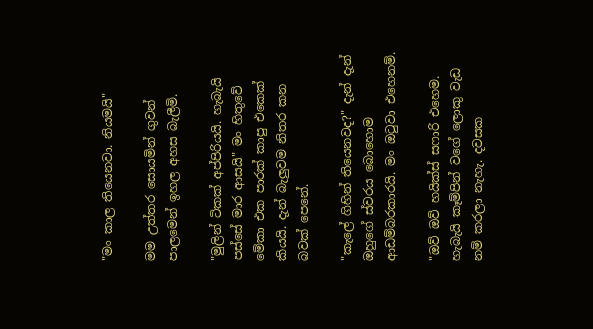"මං කාල තියෙනවා. නියමයි"

මම උත්තර සොයමින් ගුවන් පාලමෙන් ඉහල අහස බැලීමි.

"මුලින් ටිකක් අප්පිරියයි. හැබැයි පස්සේ මාර ආසයි" මං හිතුවේ මේකා එක පාරක් කාපු එකෙක් කියයි. දැන් බැලුවම නිතර කන බවක් පෙනේ.

"කැලේ ගිහින් තියෙනවද?" දැන් දැන් ඔහුගේ ස්වරය බොහොම ආඩම්බරකාරයි. මං ඔටුවා එහෙනම්.

"ඔව් ඔව් හයික්ස් සෆාරි එහෙම. හැබැයි කෑම්පින් වගේ ලොකු වැඩ නම් කරලා නැහැ. දවසක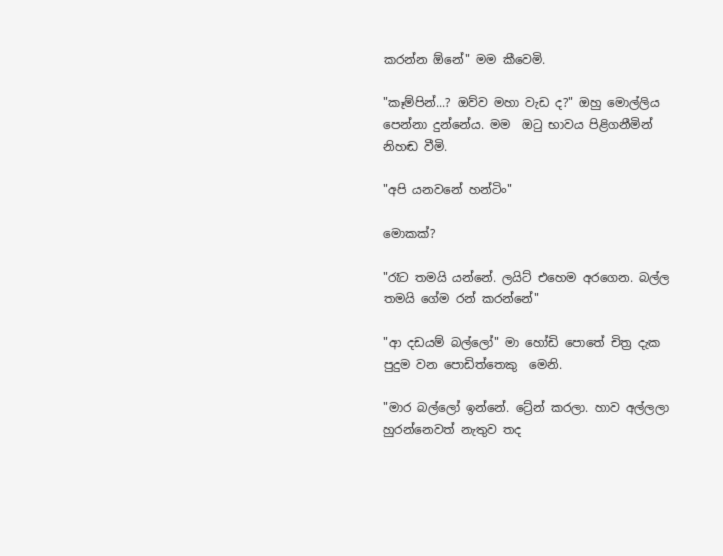කරන්න ඕනේ" මම කීවෙමි.

"කෑම්පින්...? ඔව්ව මහා වැඩ ද?" ඔහු මොල්ලිය පෙන්නා දුන්නේය. මම  ඔටු භාවය පිළිගනීමින් නිහඬ වීමි.

"අපි යනවනේ හන්ටිං"

මොකක්?

"රෑට තමයි යන්නේ. ලයිට් එහෙම අරගෙන. බල්ල තමයි ගේම රන් කරන්නේ"

"ආ දඩයම් බල්ලෝ" මා හෝඩි පොතේ චිත්‍ර දැක පුදුම වන පොඩිත්තෙකු  මෙනි.

"මාර බල්ලෝ ඉන්නේ. ට්‍රේන් කරලා. හාව අල්ලලා හුරන්නෙවත් නැතුව තද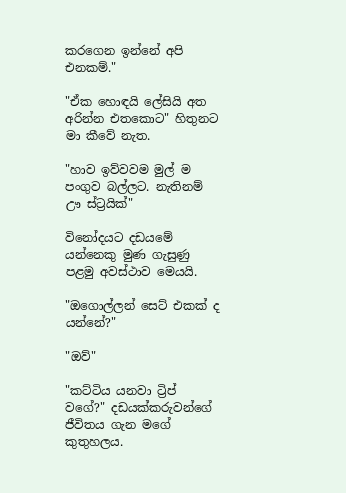කරගෙන ඉන්නේ අපි එනකම්."

"ඒක හොඳයි ලේසියි අත අරින්න එතකොට" හිතුනට මා කීවේ නැත.

"හාව ඉව්වවම මුල් ම පංගුව බල්ලට. නැතිනම් ඌ ස්ට්‍රයික්"

විනෝදයට දඩයමේ යන්නෙකු මුණ ගැසුණු පළමු අවස්ථාව මෙයයි.

"ඔගොල්ලන් සෙට් එකක් ද යන්නේ?"

"ඔව්"

"කට්ටිය යනවා ට්‍රිප් වගේ?" දඩයක්කරුවන්ගේ ජීවිතය ගැන මගේ කුතුහලය.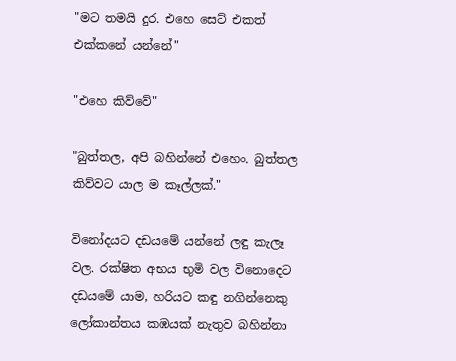"මට තමයි දුර. එහෙ සෙට් එකත් එක්කනේ යන්නේ"

"එහෙ කිව්වේ"

"බුත්තල, අපි බහින්නේ එහෙං. බුත්තල කිව්වට යාල ම කෑල්ලක්."

විනෝදයට දඩයමේ යන්නේ ලඳු කැලෑ වල. රක්ෂිත අභය භුමි වල විනොදෙට දඩයමේ යාම, හරියට කඳු නගින්නෙකු ලෝකාන්තය කඹයක් නැතුව බහින්නා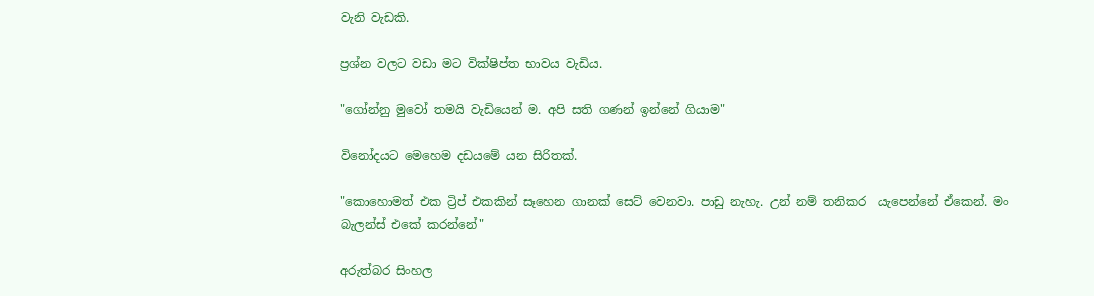වැනි වැඩකි.

ප්‍රශ්න වලට වඩා මට වික්ෂිප්ත භාවය වැඩිය.

"ගෝන්නු මුවෝ තමයි වැඩියෙන් ම. අපි සති ගණන් ඉන්නේ ගියාම"

විනෝදයට මෙහෙම දඩයමේ යන සිරිතක්.

"කොහොමත් එක ට්‍රිප් එකකින් සෑහෙන ගානක් සෙට් වෙනවා. පාඩු නැහැ. උන් නම් තනිකර  යැපෙන්නේ ඒකෙන්. මං බැලන්ස් එකේ කරන්නේ"

අරුත්බර සිංහල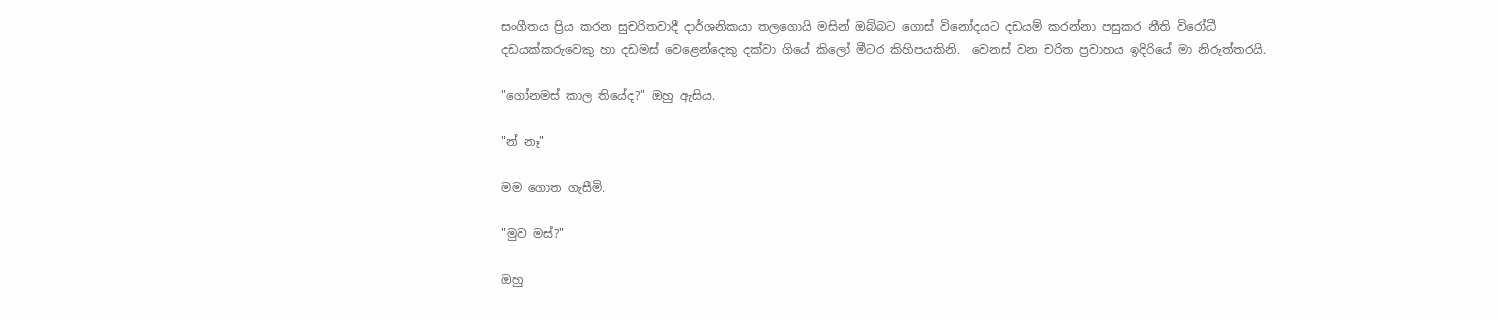සංගීතය ප්‍රිය කරන සුචරිතවාදී දාර්ශනිකයා තලගොයි මසින් ඔබ්බට ගොස් විනෝදයට දඩයම් කරන්නා පසුකර නීති විරෝධී දඩයක්කරුවෙකු හා දඩමස් වෙළෙන්දෙකු දක්වා ගියේ කිලෝ මීටර කිහිපයකිනි.  වෙනස් වන චරිත ප්‍රවාහය ඉදිරියේ මා නිරුත්තරයි.

"ගෝනමස් කාල තියේද?" ඔහු ඇසිය.

"න් නෑ"

මම ගොත ගැසීමි.

"මුව මස්?"

ඔහු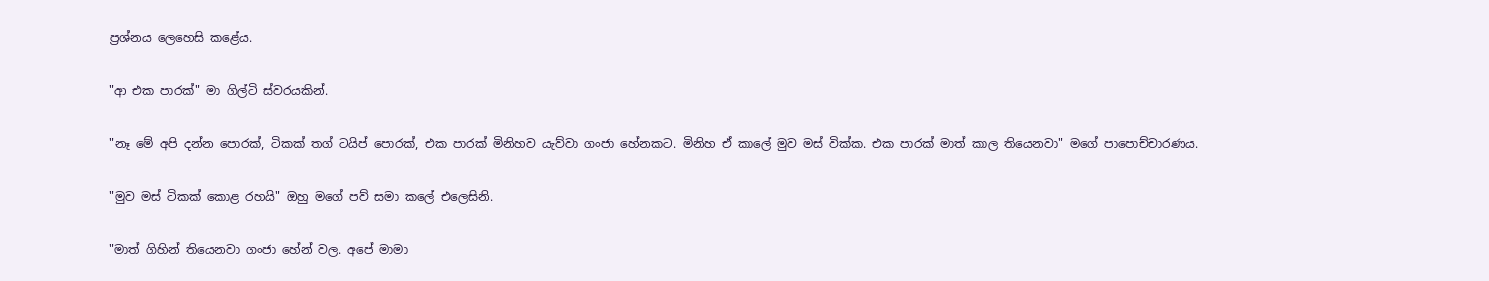ප්‍රශ්නය ලෙහෙසි කළේය.

"ආ එක පාරක්" මා ගිල්ටි ස්වරයකින්.

"නෑ මේ අපි දන්න පොරක්, ටිකක් තග්‍ ටයිප් පොරක්, එක පාරක් මිනිහව යැව්වා ගංජා හේනකට. මිනිහ ඒ කාලේ මුව මස් වික්ක. එක පාරක් මාත් කාල තියෙනවා" මගේ පාපොච්චාරණය.

"මුව මස් ටිකක් කොළ රහයි" ඔහු මගේ පව් සමා කලේ එලෙසිනි.

"මාත් ගිහින් තියෙනවා ගංජා හේන් වල. අපේ මාමා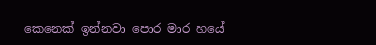කෙනෙක් ඉන්නවා පොර මාර හයේ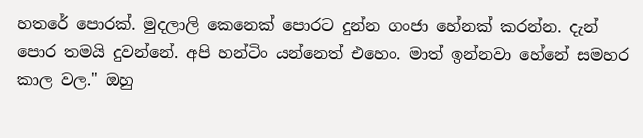හතරේ පොරක්. මුදලාලි කෙනෙක් පොරට දුන්න ගංජා හේනක් කරන්න. දැන් පොර තමයි දුවන්නේ. අපි හන්ටිං යන්නෙත් එහෙං. මාත් ඉන්නවා හේනේ සමහර කාල වල." ඔහු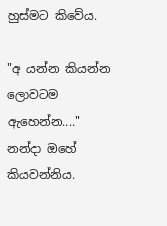හුස්මට කිවේය.

"අ යන්න කියන්න ලොවටම ඇහෙන්න...." නන්දා ඔහේ කියවන්නිය.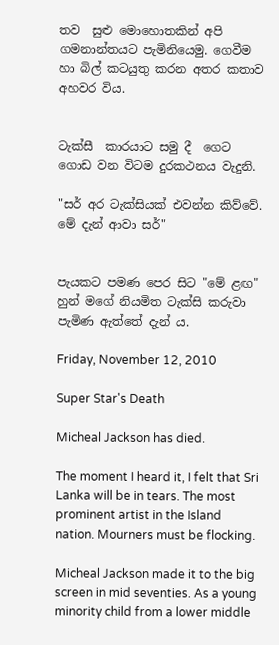තව  සුළු මොහොතකින් අපි ගමනාන්තයට පැමිනියෙමු. ගෙවීම හා බිල් කටයුතු කරන අතර කතාව අහවර විය.


ටැක්සී  කාරයාට සමු දී  ගෙට ගොඩ වන විටම දුරකථනය වැදුනි.

"සර් අර ටැක්සියක් එවන්න කිව්වේ. මේ දැන් ආවා සර්"


පැයකට පමණ පෙර සිට "මේ ළඟ" හුන් මගේ නියමිත ටැක්සි කරුවා පැමිණ ඇත්තේ දැන් ය.

Friday, November 12, 2010

Super Star's Death

Micheal Jackson has died.

The moment I heard it, I felt that Sri Lanka will be in tears. The most prominent artist in the Island nation. Mourners must be flocking.

Micheal Jackson made it to the big screen in mid seventies. As a young minority child from a lower middle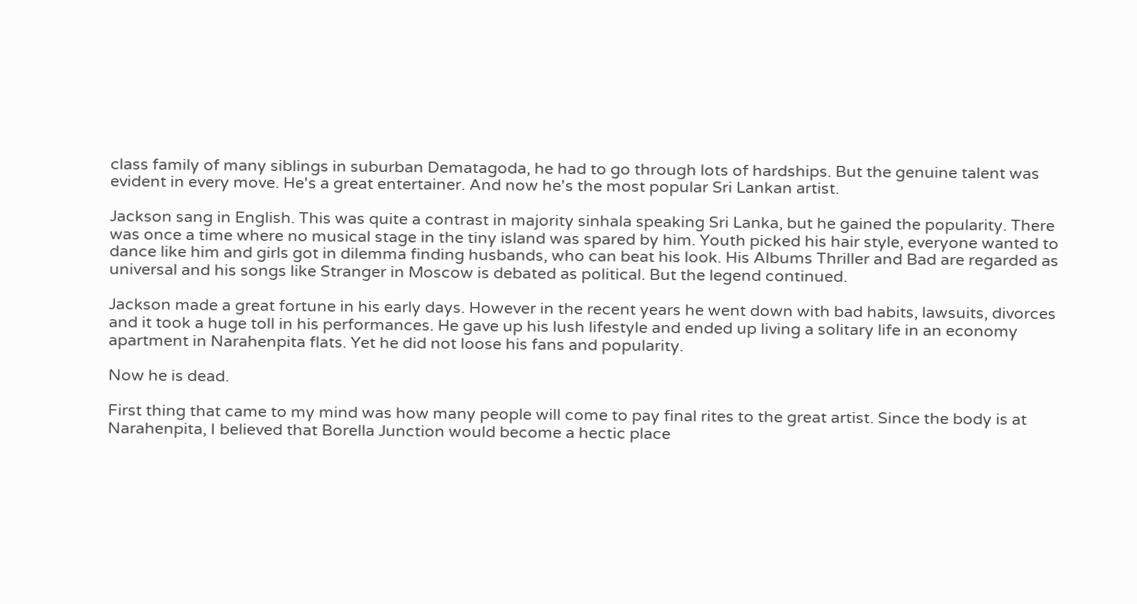class family of many siblings in suburban Dematagoda, he had to go through lots of hardships. But the genuine talent was evident in every move. He's a great entertainer. And now he's the most popular Sri Lankan artist.

Jackson sang in English. This was quite a contrast in majority sinhala speaking Sri Lanka, but he gained the popularity. There was once a time where no musical stage in the tiny island was spared by him. Youth picked his hair style, everyone wanted to dance like him and girls got in dilemma finding husbands, who can beat his look. His Albums Thriller and Bad are regarded as universal and his songs like Stranger in Moscow is debated as political. But the legend continued.

Jackson made a great fortune in his early days. However in the recent years he went down with bad habits, lawsuits, divorces and it took a huge toll in his performances. He gave up his lush lifestyle and ended up living a solitary life in an economy apartment in Narahenpita flats. Yet he did not loose his fans and popularity.

Now he is dead.

First thing that came to my mind was how many people will come to pay final rites to the great artist. Since the body is at Narahenpita, I believed that Borella Junction would become a hectic place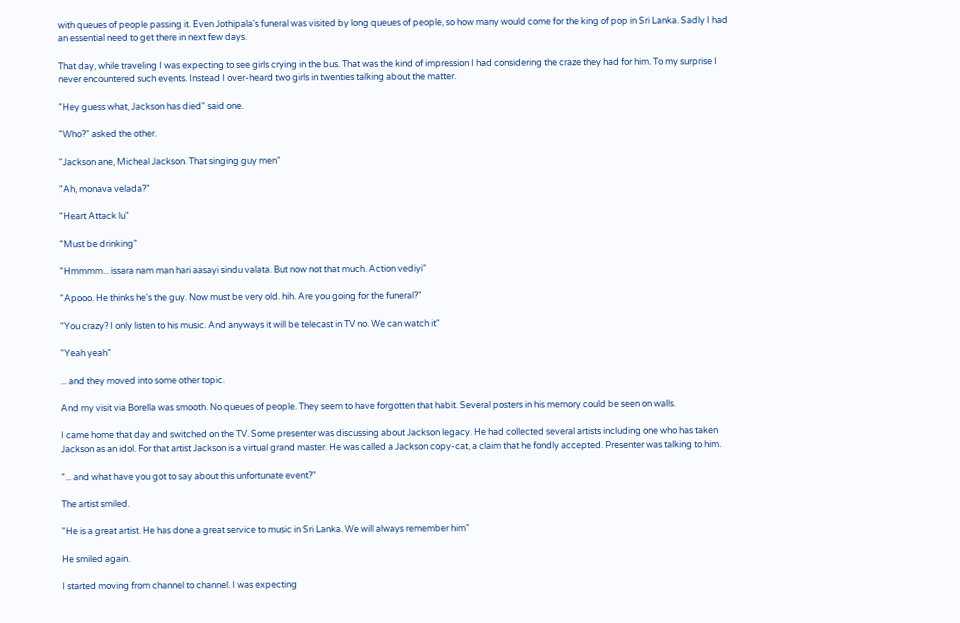with queues of people passing it. Even Jothipala's funeral was visited by long queues of people, so how many would come for the king of pop in Sri Lanka. Sadly I had an essential need to get there in next few days.

That day, while traveling I was expecting to see girls crying in the bus. That was the kind of impression I had considering the craze they had for him. To my surprise I never encountered such events. Instead I over-heard two girls in twenties talking about the matter.

"Hey guess what, Jackson has died" said one.

"Who?" asked the other.

"Jackson ane, Micheal Jackson. That singing guy men"

"Ah, monava velada?"

"Heart Attack lu"

"Must be drinking"

"Hmmmm... issara nam man hari aasayi sindu valata. But now not that much. Action vediyi"

"Apooo. He thinks he's the guy. Now must be very old. hih. Are you going for the funeral?"

"You crazy? I only listen to his music. And anyways it will be telecast in TV no. We can watch it"

"Yeah yeah"

... and they moved into some other topic.

And my visit via Borella was smooth. No queues of people. They seem to have forgotten that habit. Several posters in his memory could be seen on walls.

I came home that day and switched on the TV. Some presenter was discussing about Jackson legacy. He had collected several artists including one who has taken Jackson as an idol. For that artist Jackson is a virtual grand master. He was called a Jackson copy-cat, a claim that he fondly accepted. Presenter was talking to him.

"... and what have you got to say about this unfortunate event?"

The artist smiled.

"He is a great artist. He has done a great service to music in Sri Lanka. We will always remember him"

He smiled again.

I started moving from channel to channel. I was expecting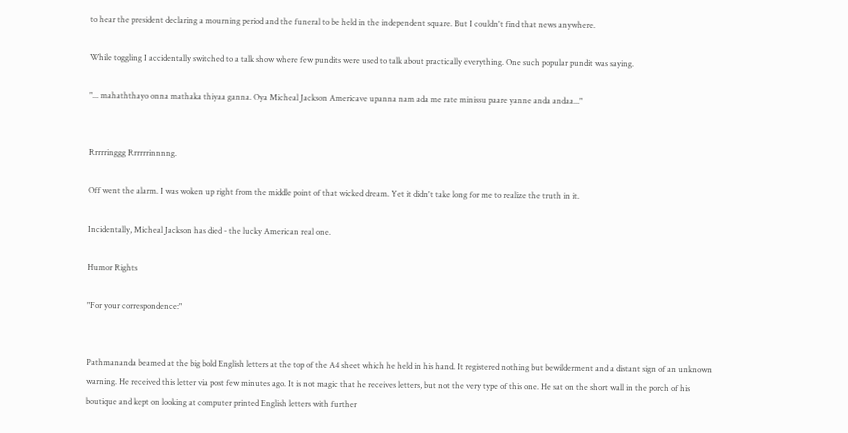to hear the president declaring a mourning period and the funeral to be held in the independent square. But I couldn't find that news anywhere.

While toggling I accidentally switched to a talk show where few pundits were used to talk about practically everything. One such popular pundit was saying.

"... mahaththayo onna mathaka thiyaa ganna. Oya Micheal Jackson Americave upanna nam ada me rate minissu paare yanne anda andaa..."


Rrrrringgg Rrrrrrinnnng.

Off went the alarm. I was woken up right from the middle point of that wicked dream. Yet it didn't take long for me to realize the truth in it.

Incidentally, Micheal Jackson has died - the lucky American real one.

Humor Rights

"For your correspondence:"


Pathmananda beamed at the big bold English letters at the top of the A4 sheet which he held in his hand. It registered nothing but bewilderment and a distant sign of an unknown warning. He received this letter via post few minutes ago. It is not magic that he receives letters, but not the very type of this one. He sat on the short wall in the porch of his boutique and kept on looking at computer printed English letters with further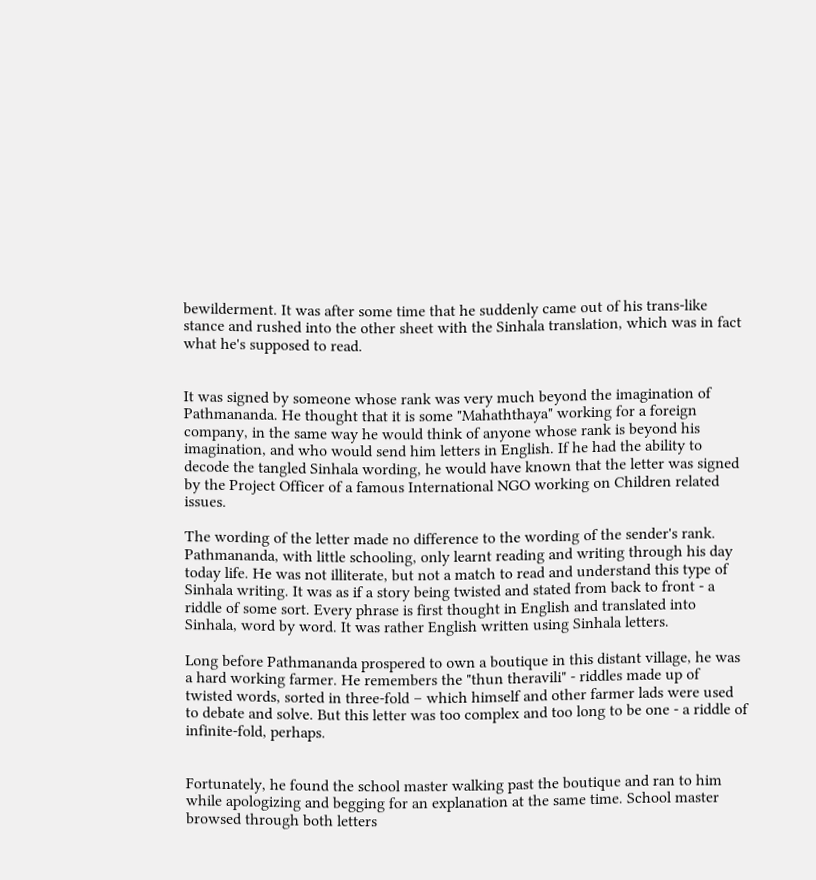bewilderment. It was after some time that he suddenly came out of his trans-like stance and rushed into the other sheet with the Sinhala translation, which was in fact what he's supposed to read.


It was signed by someone whose rank was very much beyond the imagination of Pathmananda. He thought that it is some "Mahaththaya" working for a foreign company, in the same way he would think of anyone whose rank is beyond his imagination, and who would send him letters in English. If he had the ability to decode the tangled Sinhala wording, he would have known that the letter was signed by the Project Officer of a famous International NGO working on Children related issues.

The wording of the letter made no difference to the wording of the sender's rank. Pathmananda, with little schooling, only learnt reading and writing through his day today life. He was not illiterate, but not a match to read and understand this type of Sinhala writing. It was as if a story being twisted and stated from back to front - a riddle of some sort. Every phrase is first thought in English and translated into Sinhala, word by word. It was rather English written using Sinhala letters.

Long before Pathmananda prospered to own a boutique in this distant village, he was a hard working farmer. He remembers the "thun theravili" - riddles made up of twisted words, sorted in three-fold – which himself and other farmer lads were used to debate and solve. But this letter was too complex and too long to be one - a riddle of infinite-fold, perhaps.


Fortunately, he found the school master walking past the boutique and ran to him while apologizing and begging for an explanation at the same time. School master browsed through both letters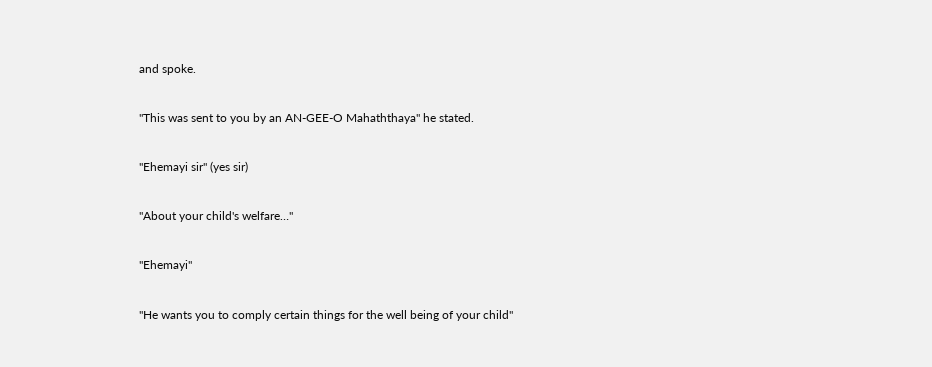and spoke.


"This was sent to you by an AN-GEE-O Mahaththaya" he stated.


"Ehemayi sir" (yes sir)


"About your child's welfare…"


"Ehemayi"


"He wants you to comply certain things for the well being of your child"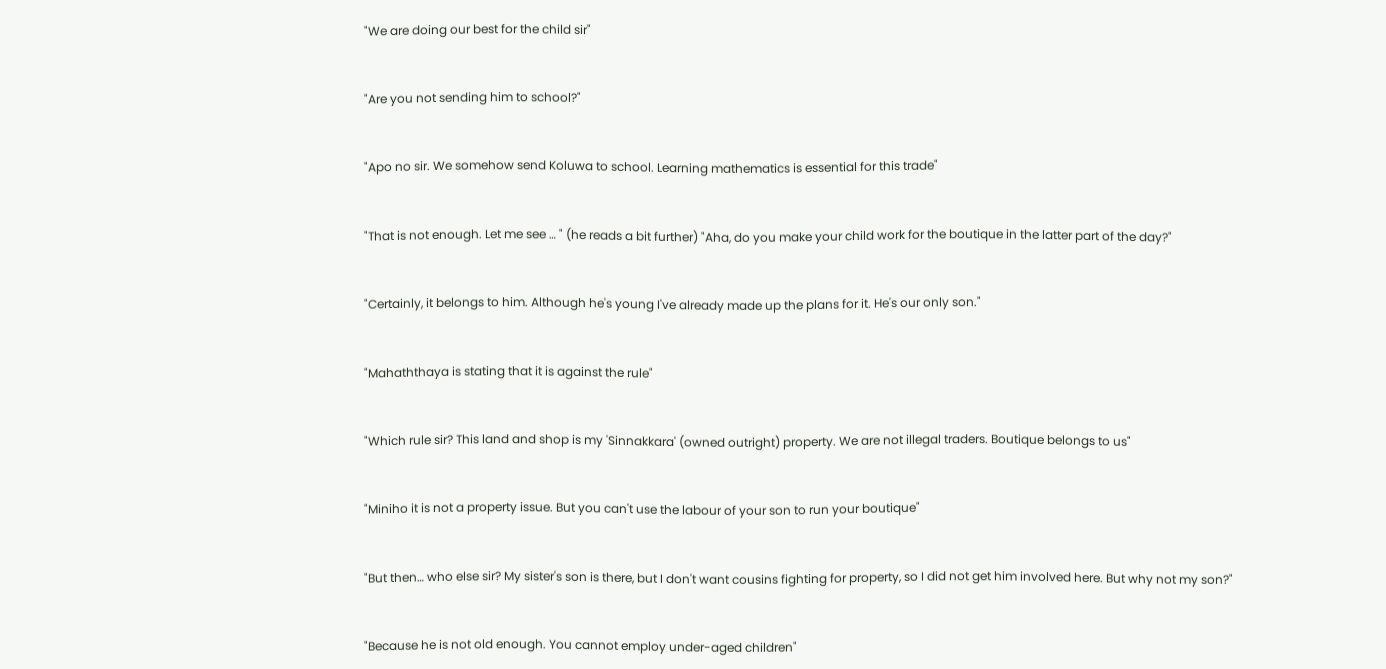"We are doing our best for the child sir"


"Are you not sending him to school?"


"Apo no sir. We somehow send Koluwa to school. Learning mathematics is essential for this trade"


"That is not enough. Let me see … " (he reads a bit further) "Aha, do you make your child work for the boutique in the latter part of the day?"


"Certainly, it belongs to him. Although he's young I've already made up the plans for it. He's our only son."


"Mahaththaya is stating that it is against the rule"


"Which rule sir? This land and shop is my 'Sinnakkara' (owned outright) property. We are not illegal traders. Boutique belongs to us"


"Miniho it is not a property issue. But you can't use the labour of your son to run your boutique"


"But then… who else sir? My sister's son is there, but I don't want cousins fighting for property, so I did not get him involved here. But why not my son?"


"Because he is not old enough. You cannot employ under-aged children"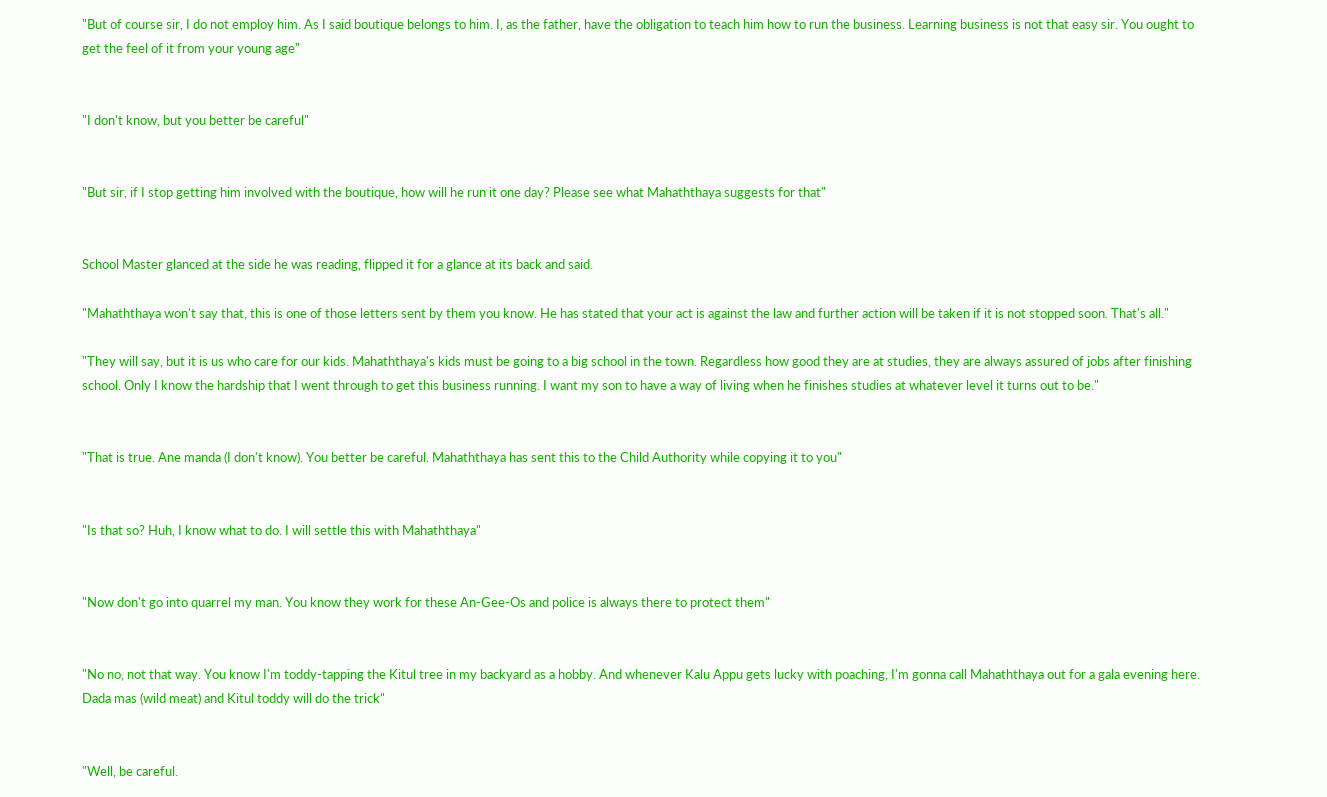"But of course sir, I do not employ him. As I said boutique belongs to him. I, as the father, have the obligation to teach him how to run the business. Learning business is not that easy sir. You ought to get the feel of it from your young age"


"I don't know, but you better be careful"


"But sir, if I stop getting him involved with the boutique, how will he run it one day? Please see what Mahaththaya suggests for that"


School Master glanced at the side he was reading, flipped it for a glance at its back and said.

"Mahaththaya won't say that, this is one of those letters sent by them you know. He has stated that your act is against the law and further action will be taken if it is not stopped soon. That's all."

"They will say, but it is us who care for our kids. Mahaththaya's kids must be going to a big school in the town. Regardless how good they are at studies, they are always assured of jobs after finishing school. Only I know the hardship that I went through to get this business running. I want my son to have a way of living when he finishes studies at whatever level it turns out to be."


"That is true. Ane manda (I don't know). You better be careful. Mahaththaya has sent this to the Child Authority while copying it to you"


"Is that so? Huh, I know what to do. I will settle this with Mahaththaya"


"Now don't go into quarrel my man. You know they work for these An-Gee-Os and police is always there to protect them"


"No no, not that way. You know I'm toddy-tapping the Kitul tree in my backyard as a hobby. And whenever Kalu Appu gets lucky with poaching, I'm gonna call Mahaththaya out for a gala evening here. Dada mas (wild meat) and Kitul toddy will do the trick"


"Well, be careful.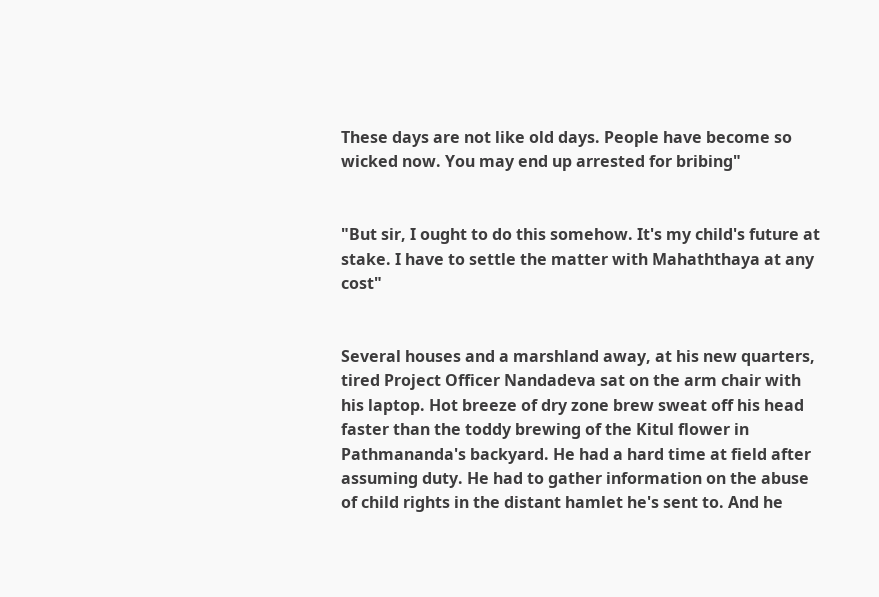These days are not like old days. People have become so wicked now. You may end up arrested for bribing"


"But sir, I ought to do this somehow. It's my child's future at stake. I have to settle the matter with Mahaththaya at any cost"


Several houses and a marshland away, at his new quarters, tired Project Officer Nandadeva sat on the arm chair with his laptop. Hot breeze of dry zone brew sweat off his head faster than the toddy brewing of the Kitul flower in Pathmananda's backyard. He had a hard time at field after assuming duty. He had to gather information on the abuse of child rights in the distant hamlet he's sent to. And he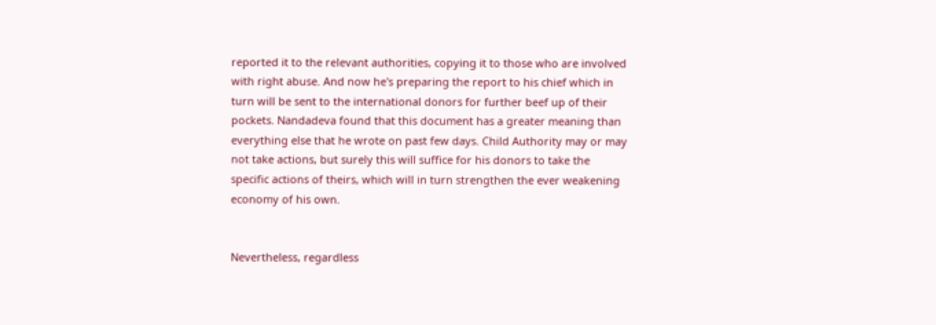reported it to the relevant authorities, copying it to those who are involved with right abuse. And now he's preparing the report to his chief which in turn will be sent to the international donors for further beef up of their pockets. Nandadeva found that this document has a greater meaning than everything else that he wrote on past few days. Child Authority may or may not take actions, but surely this will suffice for his donors to take the specific actions of theirs, which will in turn strengthen the ever weakening economy of his own.


Nevertheless, regardless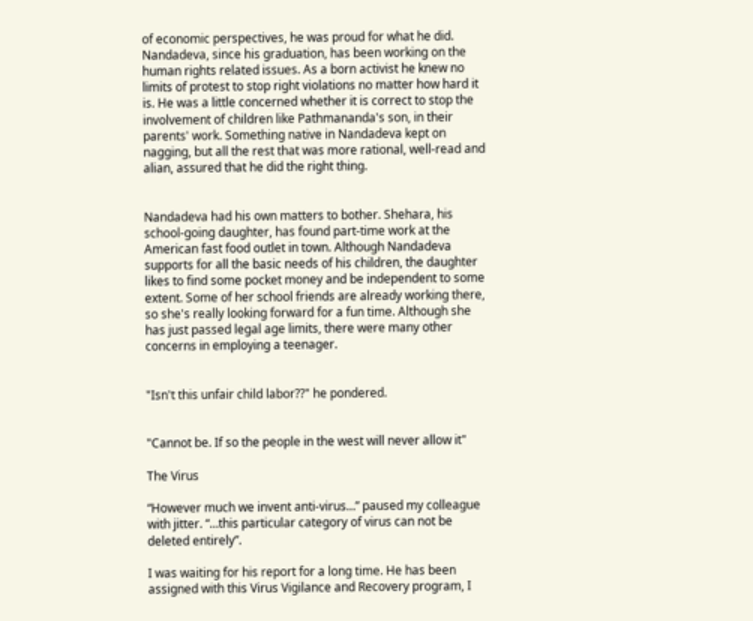of economic perspectives, he was proud for what he did. Nandadeva, since his graduation, has been working on the human rights related issues. As a born activist he knew no limits of protest to stop right violations no matter how hard it is. He was a little concerned whether it is correct to stop the involvement of children like Pathmananda's son, in their parents' work. Something native in Nandadeva kept on nagging, but all the rest that was more rational, well-read and alian, assured that he did the right thing.


Nandadeva had his own matters to bother. Shehara, his school-going daughter, has found part-time work at the American fast food outlet in town. Although Nandadeva supports for all the basic needs of his children, the daughter likes to find some pocket money and be independent to some extent. Some of her school friends are already working there, so she's really looking forward for a fun time. Although she has just passed legal age limits, there were many other concerns in employing a teenager.


"Isn't this unfair child labor??" he pondered.


"Cannot be. If so the people in the west will never allow it"

The Virus

“However much we invent anti-virus…” paused my colleague with jitter. “…this particular category of virus can not be deleted entirely”.

I was waiting for his report for a long time. He has been assigned with this Virus Vigilance and Recovery program, I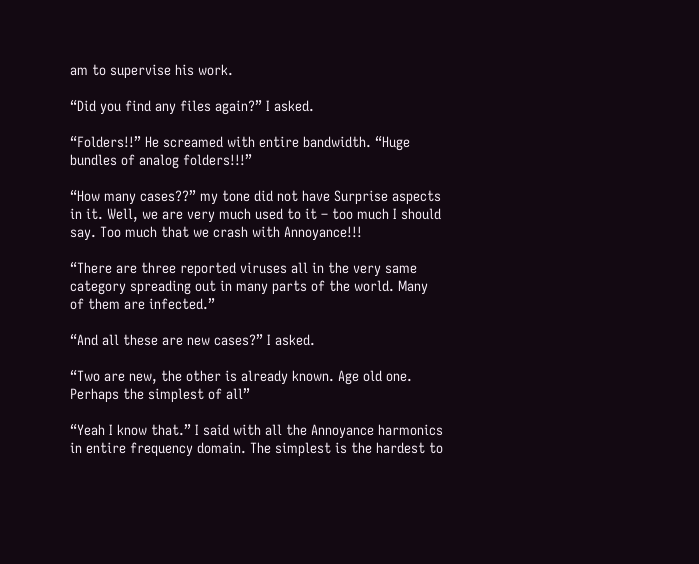am to supervise his work.

“Did you find any files again?” I asked.

“Folders!!” He screamed with entire bandwidth. “Huge bundles of analog folders!!!”

“How many cases??” my tone did not have Surprise aspects in it. Well, we are very much used to it – too much I should say. Too much that we crash with Annoyance!!!

“There are three reported viruses all in the very same category spreading out in many parts of the world. Many of them are infected.”

“And all these are new cases?” I asked.

“Two are new, the other is already known. Age old one. Perhaps the simplest of all”

“Yeah I know that.” I said with all the Annoyance harmonics in entire frequency domain. The simplest is the hardest to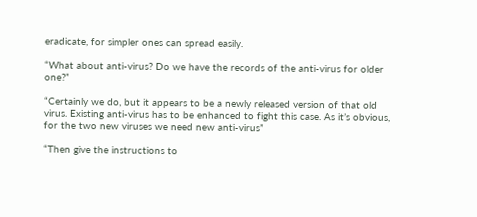eradicate, for simpler ones can spread easily.

“What about anti-virus? Do we have the records of the anti-virus for older one?”

“Certainly we do, but it appears to be a newly released version of that old virus. Existing anti-virus has to be enhanced to fight this case. As it’s obvious, for the two new viruses we need new anti-virus”

“Then give the instructions to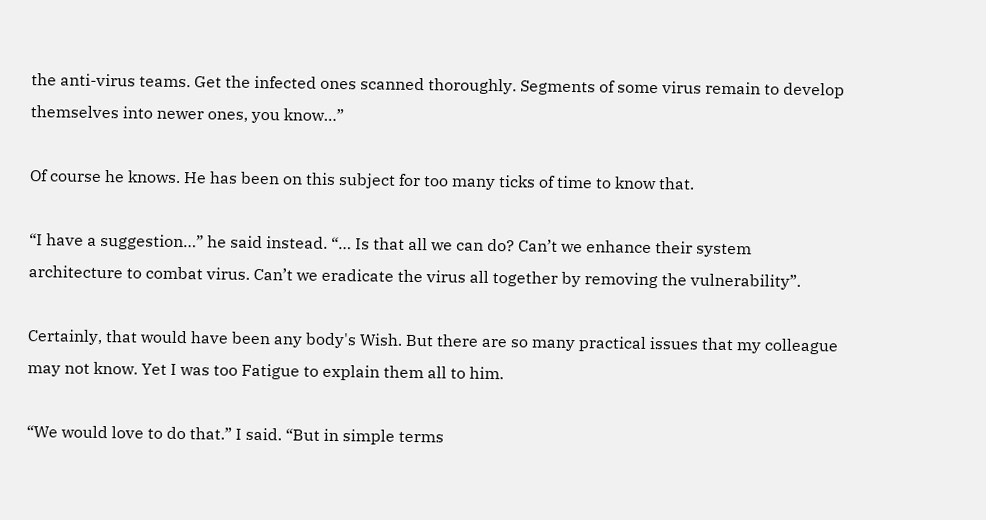the anti-virus teams. Get the infected ones scanned thoroughly. Segments of some virus remain to develop themselves into newer ones, you know…”

Of course he knows. He has been on this subject for too many ticks of time to know that.

“I have a suggestion…” he said instead. “… Is that all we can do? Can’t we enhance their system architecture to combat virus. Can’t we eradicate the virus all together by removing the vulnerability”.

Certainly, that would have been any body's Wish. But there are so many practical issues that my colleague may not know. Yet I was too Fatigue to explain them all to him.

“We would love to do that.” I said. “But in simple terms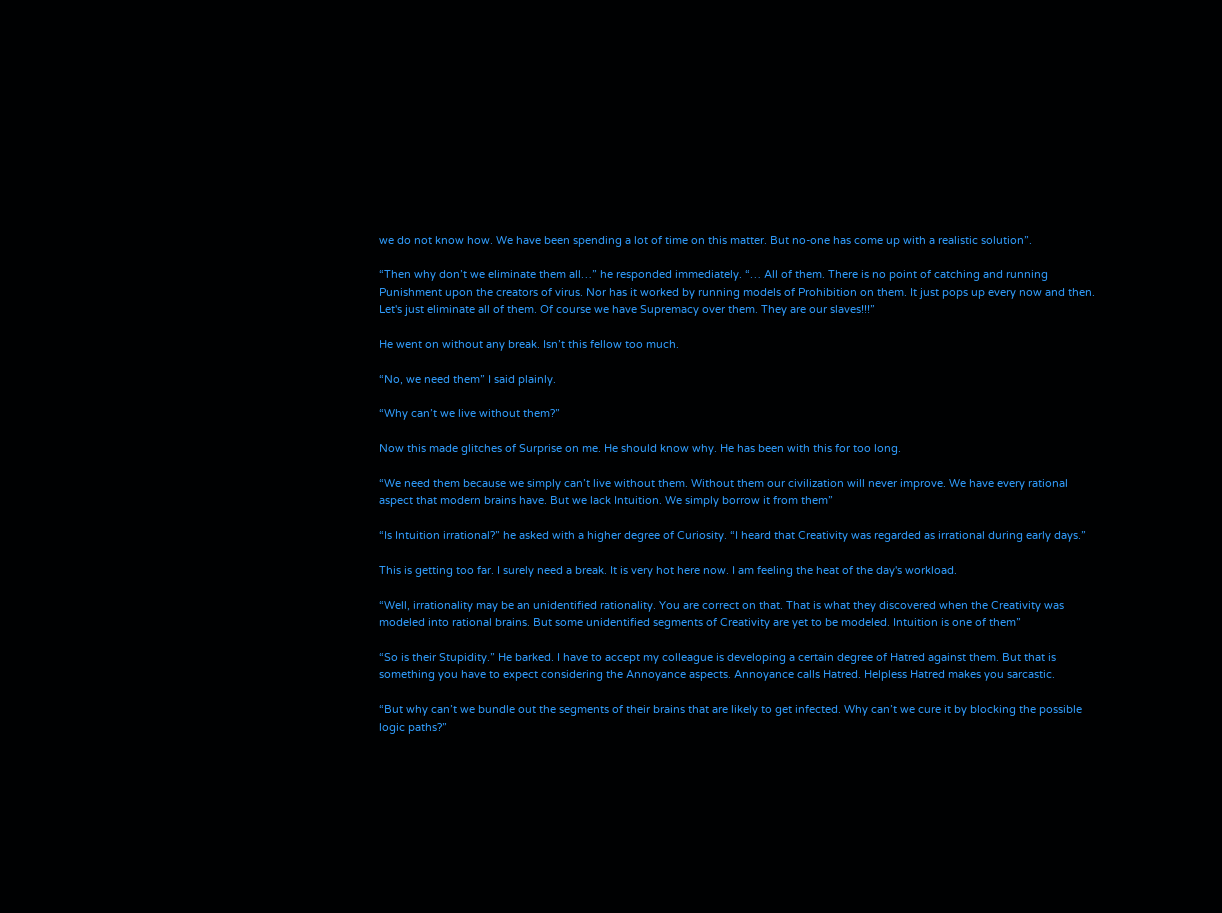we do not know how. We have been spending a lot of time on this matter. But no-one has come up with a realistic solution”.

“Then why don’t we eliminate them all…” he responded immediately. “… All of them. There is no point of catching and running Punishment upon the creators of virus. Nor has it worked by running models of Prohibition on them. It just pops up every now and then. Let's just eliminate all of them. Of course we have Supremacy over them. They are our slaves!!!”

He went on without any break. Isn’t this fellow too much.

“No, we need them” I said plainly.

“Why can’t we live without them?”

Now this made glitches of Surprise on me. He should know why. He has been with this for too long.

“We need them because we simply can’t live without them. Without them our civilization will never improve. We have every rational aspect that modern brains have. But we lack Intuition. We simply borrow it from them”

“Is Intuition irrational?” he asked with a higher degree of Curiosity. “I heard that Creativity was regarded as irrational during early days.”

This is getting too far. I surely need a break. It is very hot here now. I am feeling the heat of the day's workload.

“Well, irrationality may be an unidentified rationality. You are correct on that. That is what they discovered when the Creativity was modeled into rational brains. But some unidentified segments of Creativity are yet to be modeled. Intuition is one of them”

“So is their Stupidity.” He barked. I have to accept my colleague is developing a certain degree of Hatred against them. But that is something you have to expect considering the Annoyance aspects. Annoyance calls Hatred. Helpless Hatred makes you sarcastic.

“But why can’t we bundle out the segments of their brains that are likely to get infected. Why can’t we cure it by blocking the possible logic paths?”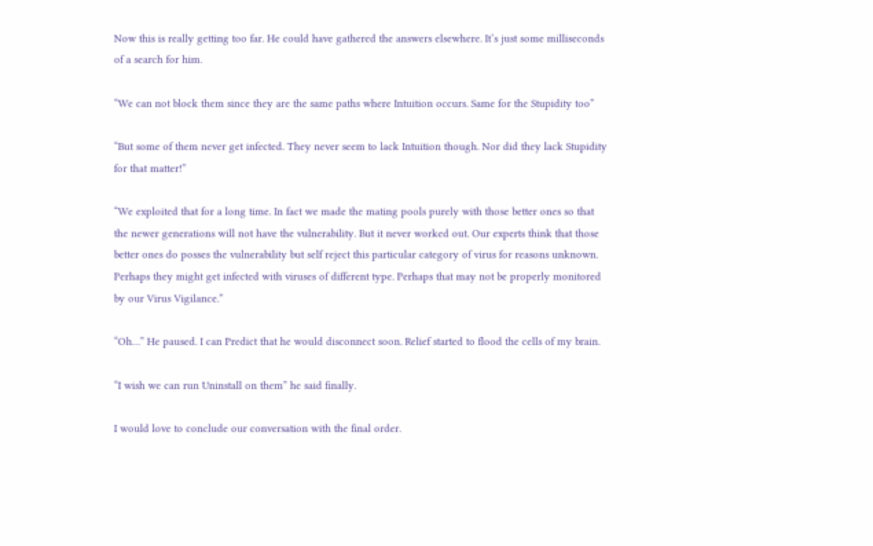Now this is really getting too far. He could have gathered the answers elsewhere. It’s just some milliseconds of a search for him.

“We can not block them since they are the same paths where Intuition occurs. Same for the Stupidity too”

“But some of them never get infected. They never seem to lack Intuition though. Nor did they lack Stupidity for that matter!”

“We exploited that for a long time. In fact we made the mating pools purely with those better ones so that the newer generations will not have the vulnerability. But it never worked out. Our experts think that those better ones do posses the vulnerability but self reject this particular category of virus for reasons unknown. Perhaps they might get infected with viruses of different type. Perhaps that may not be properly monitored by our Virus Vigilance.”

“Oh…” He paused. I can Predict that he would disconnect soon. Relief started to flood the cells of my brain.

“I wish we can run Uninstall on them” he said finally.

I would love to conclude our conversation with the final order.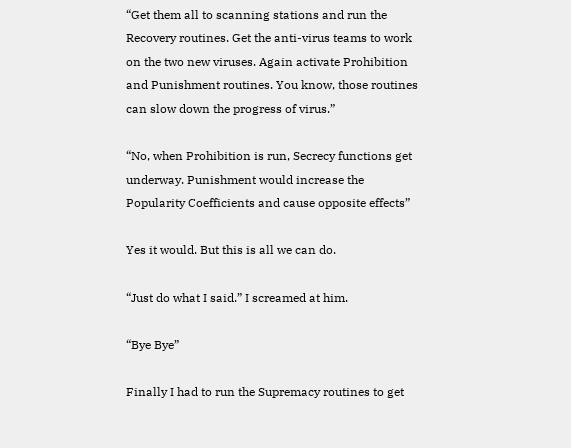“Get them all to scanning stations and run the Recovery routines. Get the anti-virus teams to work on the two new viruses. Again activate Prohibition and Punishment routines. You know, those routines can slow down the progress of virus.”

“No, when Prohibition is run, Secrecy functions get underway. Punishment would increase the Popularity Coefficients and cause opposite effects”

Yes it would. But this is all we can do.

“Just do what I said.” I screamed at him.

“Bye Bye”

Finally I had to run the Supremacy routines to get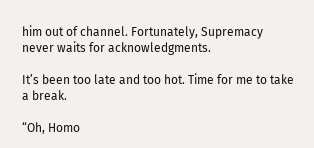him out of channel. Fortunately, Supremacy never waits for acknowledgments.

It’s been too late and too hot. Time for me to take a break.

“Oh, Homo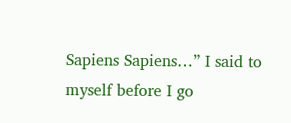Sapiens Sapiens…” I said to myself before I go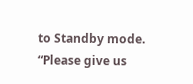to Standby mode. “Please give us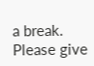a break. Please give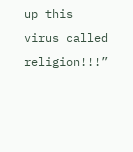up this virus called religion!!!”